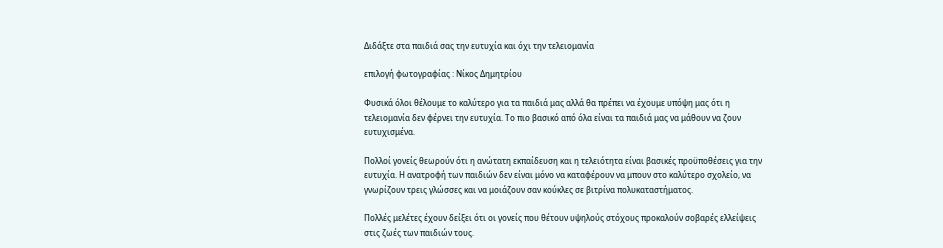Διδάξτε στα παιδιά σας την ευτυχία και όχι την τελειομανία

επιλογή φωτογραφίας : Νίκος Δημητρίου

Φυσικά όλοι θέλουμε το καλύτερο για τα παιδιά μας αλλά θα πρέπει να έχουμε υπόψη μας ότι η τελειομανία δεν φέρνει την ευτυχία. Το πιο βασικό από όλα είναι τα παιδιά μας να μάθουν να ζουν ευτυχισμένα.

Πολλοί γονείς θεωρούν ότι η ανώτατη εκπαίδευση και η τελειότητα είναι βασικές προϋποθέσεις για την ευτυχία. Η ανατροφή των παιδιών δεν είναι μόνο να καταφέρουν να μπουν στο καλύτερο σχολείο, να γνωρίζουν τρεις γλώσσες και να μοιάζουν σαν κούκλες σε βιτρίνα πολυκαταστήματος.

Πολλές μελέτες έχουν δείξει ότι οι γονείς που θέτουν υψηλούς στόχους προκαλούν σοβαρές ελλείψεις στις ζωές των παιδιών τους.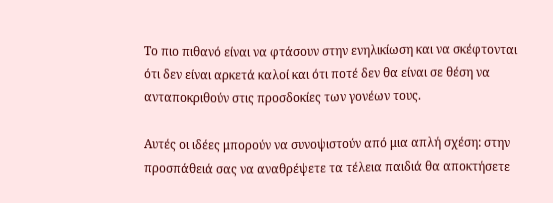Το πιο πιθανό είναι να φτάσουν στην ενηλικίωση και να σκέφτονται ότι δεν είναι αρκετά καλοί και ότι ποτέ δεν θα είναι σε θέση να ανταποκριθούν στις προσδοκίες των γονέων τους.

Αυτές οι ιδέες μπορούν να συνοψιστούν από μια απλή σχέση: στην προσπάθειά σας να αναθρέψετε τα τέλεια παιδιά θα αποκτήσετε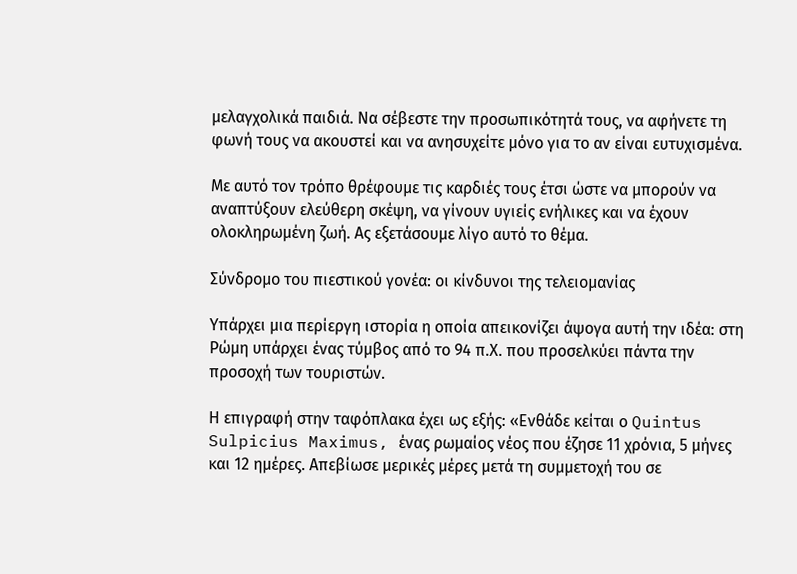μελαγχολικά παιδιά. Να σέβεστε την προσωπικότητά τους, να αφήνετε τη φωνή τους να ακουστεί και να ανησυχείτε μόνο για το αν είναι ευτυχισμένα.

Με αυτό τον τρόπο θρέφουμε τις καρδιές τους έτσι ώστε να μπορούν να αναπτύξουν ελεύθερη σκέψη, να γίνουν υγιείς ενήλικες και να έχουν ολοκληρωμένη ζωή. Ας εξετάσουμε λίγο αυτό το θέμα.

Σύνδρομο του πιεστικού γονέα: οι κίνδυνοι της τελειομανίας

Υπάρχει μια περίεργη ιστορία η οποία απεικονίζει άψογα αυτή την ιδέα: στη Ρώμη υπάρχει ένας τύμβος από το 94 π.Χ. που προσελκύει πάντα την προσοχή των τουριστών.

Η επιγραφή στην ταφόπλακα έχει ως εξής: «Ενθάδε κείται ο Quintus Sulpicius Maximus, ένας ρωμαίος νέος που έζησε 11 χρόνια, 5 μήνες και 12 ημέρες. Απεβίωσε μερικές μέρες μετά τη συμμετοχή του σε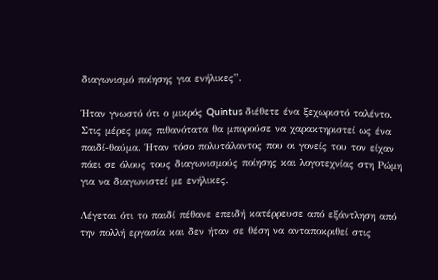διαγωνισμό ποίησης για ενήλικες”.

Ήταν γνωστό ότι ο μικρός Quintus διέθετε ένα ξεχωριστό ταλέντο. Στις μέρες μας πιθανότατα θα μπορούσε να χαρακτηριστεί ως ένα παιδί-θαύμα. Ήταν τόσο πολυτάλαντος που οι γονείς του τον είχαν πάει σε όλους τους διαγωνισμούς ποίησης και λογοτεχνίας στη Ρώμη για να διαγωνιστεί με ενήλικες.

Λέγεται ότι το παιδί πέθανε επειδή κατέρρευσε από εξάντληση από την πολλή εργασία και δεν ήταν σε θέση να ανταποκριθεί στις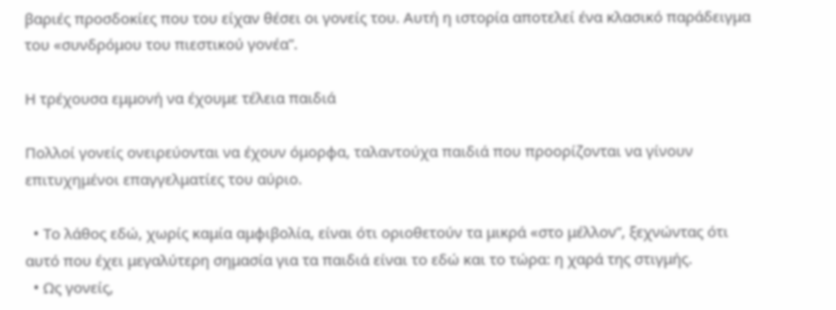βαριές προσδοκίες που του είχαν θέσει οι γονείς του. Αυτή η ιστορία αποτελεί ένα κλασικό παράδειγμα του «συνδρόμου του πιεστικού γονέα”.

Η τρέχουσα εμμονή να έχουμε τέλεια παιδιά

Πολλοί γονείς ονειρεύονται να έχουν όμορφα, ταλαντούχα παιδιά που προορίζονται να γίνουν επιτυχημένοι επαγγελματίες του αύριο.

  • Το λάθος εδώ, χωρίς καμία αμφιβολία, είναι ότι οριοθετούν τα μικρά «στο μέλλον”, ξεχνώντας ότι αυτό που έχει μεγαλύτερη σημασία για τα παιδιά είναι το εδώ και το τώρα: η χαρά της στιγμής.
  • Ως γονείς,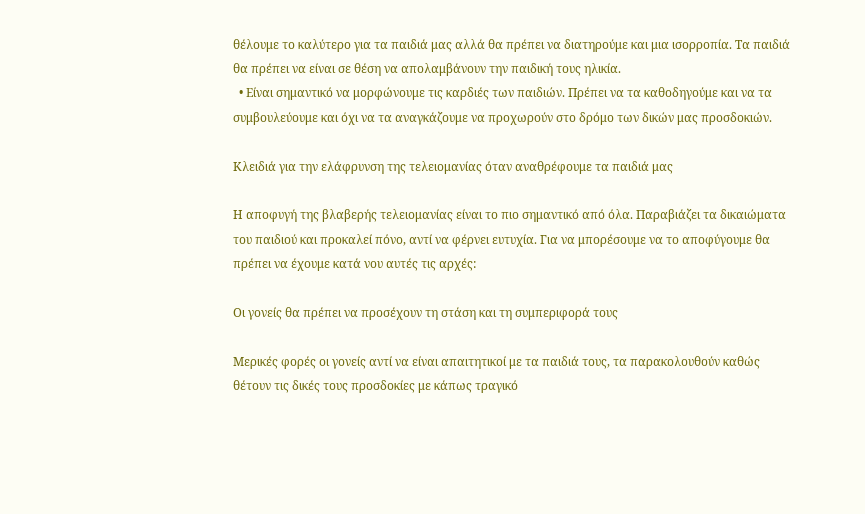θέλουμε το καλύτερο για τα παιδιά μας αλλά θα πρέπει να διατηρούμε και μια ισορροπία. Τα παιδιά θα πρέπει να είναι σε θέση να απολαμβάνουν την παιδική τους ηλικία.
  • Είναι σημαντικό να μορφώνουμε τις καρδιές των παιδιών. Πρέπει να τα καθοδηγούμε και να τα συμβουλεύουμε και όχι να τα αναγκάζουμε να προχωρούν στο δρόμο των δικών μας προσδοκιών.

Κλειδιά για την ελάφρυνση της τελειομανίας όταν αναθρέφουμε τα παιδιά μας

Η αποφυγή της βλαβερής τελειομανίας είναι το πιο σημαντικό από όλα. Παραβιάζει τα δικαιώματα του παιδιού και προκαλεί πόνο, αντί να φέρνει ευτυχία. Για να μπορέσουμε να το αποφύγουμε θα πρέπει να έχουμε κατά νου αυτές τις αρχές:

Οι γονείς θα πρέπει να προσέχουν τη στάση και τη συμπεριφορά τους

Μερικές φορές οι γονείς αντί να είναι απαιτητικοί με τα παιδιά τους, τα παρακολουθούν καθώς θέτουν τις δικές τους προσδοκίες με κάπως τραγικό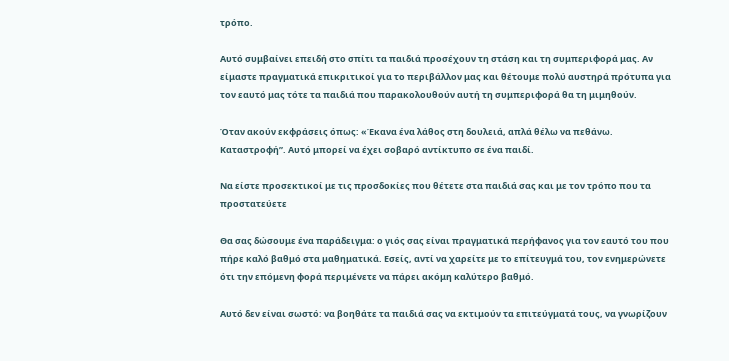τρόπο.

Αυτό συμβαίνει επειδή στο σπίτι τα παιδιά προσέχουν τη στάση και τη συμπεριφορά μας. Αν είμαστε πραγματικά επικριτικοί για το περιβάλλον μας και θέτουμε πολύ αυστηρά πρότυπα για τον εαυτό μας τότε τα παιδιά που παρακολουθούν αυτή τη συμπεριφορά θα τη μιμηθούν.

Όταν ακούν εκφράσεις όπως: «Έκανα ένα λάθος στη δουλειά, απλά θέλω να πεθάνω. Καταστροφή”. Αυτό μπορεί να έχει σοβαρό αντίκτυπο σε ένα παιδί.

Να είστε προσεκτικοί με τις προσδοκίες που θέτετε στα παιδιά σας και με τον τρόπο που τα προστατεύετε

Θα σας δώσουμε ένα παράδειγμα: ο γιός σας είναι πραγματικά περήφανος για τον εαυτό του που πήρε καλό βαθμό στα μαθηματικά. Εσείς, αντί να χαρείτε με το επίτευγμά του, τον ενημερώνετε ότι την επόμενη φορά περιμένετε να πάρει ακόμη καλύτερο βαθμό.

Αυτό δεν είναι σωστό: να βοηθάτε τα παιδιά σας να εκτιμούν τα επιτεύγματά τους, να γνωρίζουν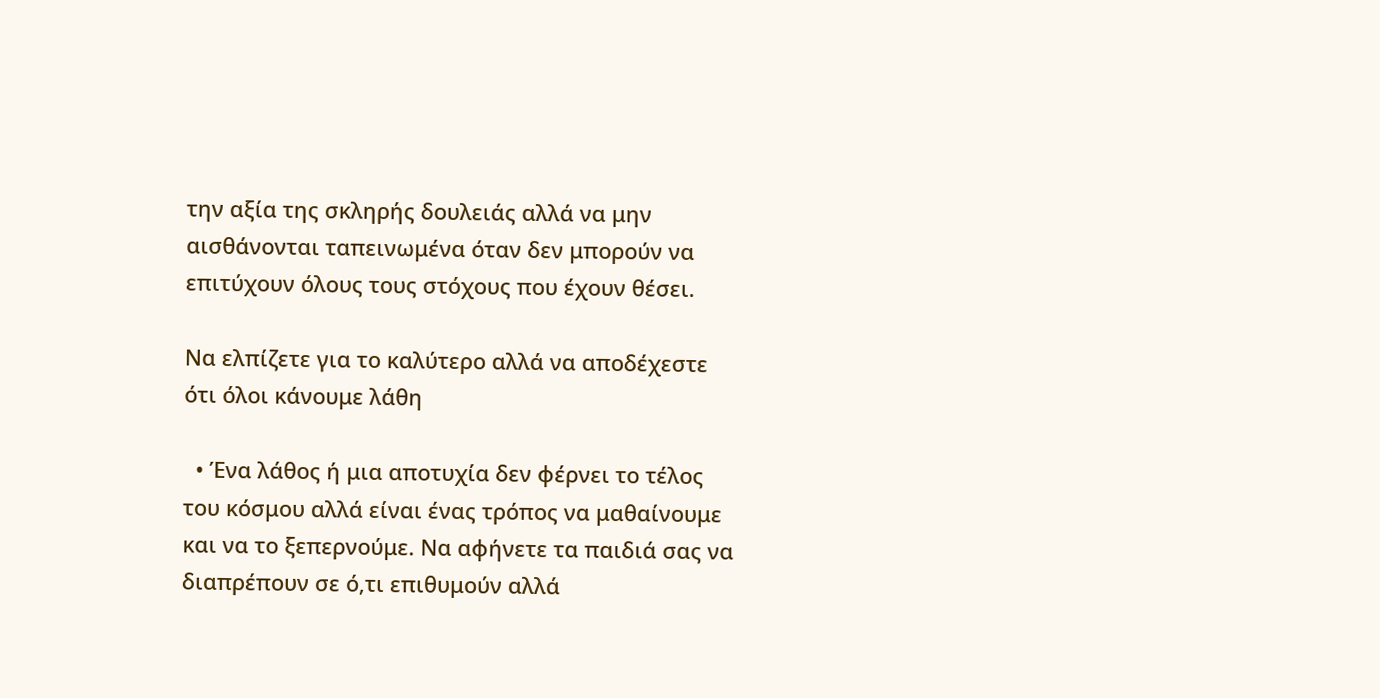την αξία της σκληρής δουλειάς αλλά να μην αισθάνονται ταπεινωμένα όταν δεν μπορούν να επιτύχουν όλους τους στόχους που έχουν θέσει.

Να ελπίζετε για το καλύτερο αλλά να αποδέχεστε ότι όλοι κάνουμε λάθη

  • Ένα λάθος ή μια αποτυχία δεν φέρνει το τέλος του κόσμου αλλά είναι ένας τρόπος να μαθαίνουμε και να το ξεπερνούμε. Να αφήνετε τα παιδιά σας να διαπρέπουν σε ό,τι επιθυμούν αλλά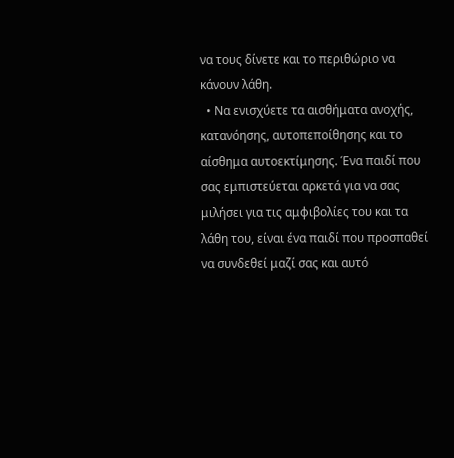να τους δίνετε και το περιθώριο να κάνουν λάθη.
  • Να ενισχύετε τα αισθήματα ανοχής, κατανόησης, αυτοπεποίθησης και το αίσθημα αυτοεκτίμησης. Ένα παιδί που σας εμπιστεύεται αρκετά για να σας μιλήσει για τις αμφιβολίες του και τα λάθη του, είναι ένα παιδί που προσπαθεί να συνδεθεί μαζί σας και αυτό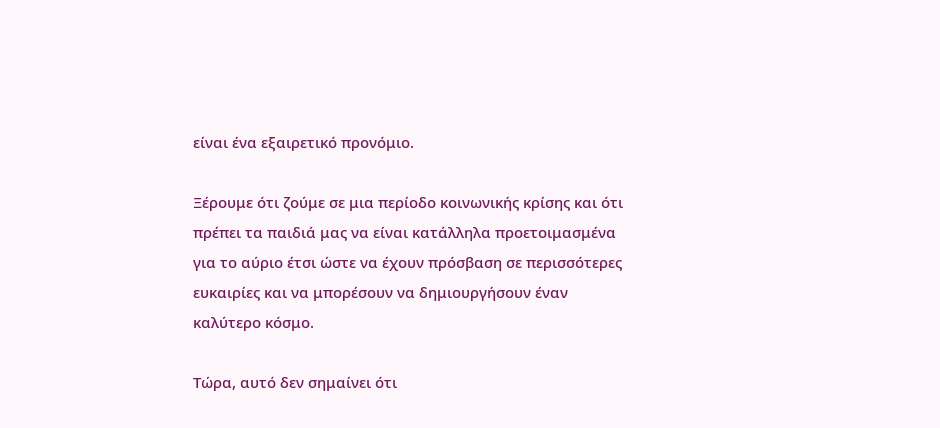είναι ένα εξαιρετικό προνόμιο.

Ξέρουμε ότι ζούμε σε μια περίοδο κοινωνικής κρίσης και ότι πρέπει τα παιδιά μας να είναι κατάλληλα προετοιμασμένα για το αύριο έτσι ώστε να έχουν πρόσβαση σε περισσότερες ευκαιρίες και να μπορέσουν να δημιουργήσουν έναν καλύτερο κόσμο.

Τώρα, αυτό δεν σημαίνει ότι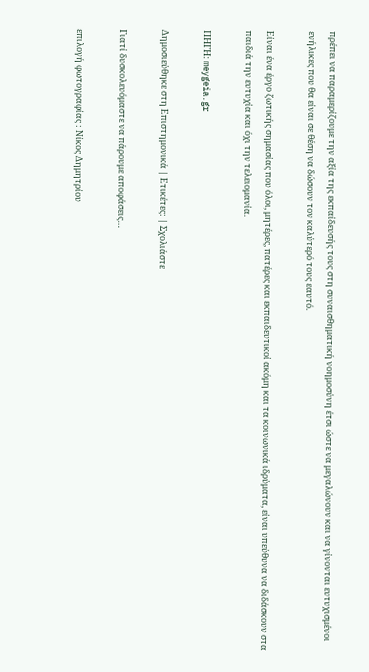πρέπει να παραμερίζουμε την αξία της εκπαίδευσής τους στη συναισθηματική νοημοσύνη έτσι ώστε να μεγαλώνουν και να γίνονται ευτυχισμένοι ενήλικες που θα είναι σε θέση να δώσουν τον καλύτερό τους εαυτό.

Είναι ένα έργο ζωτικής σημασίας που όλοι, μητέρες, πατέρες και εκπαιδευτικοί ακόμη και τα κοινωνικά ιδρύματα, είναι υπεύθυνα να διδάσκουν στα παιδιά την ευτυχία και όχι την τελειομανία.

ΠΗΓΗ: meygeia.gr

Δημοσιεύθηκε στη Επιστημονικά | Ετικέτες: | Σχολιάστε

Γιατί δυσκολευόμαστε να πάρουμε αποφάσεις…

επιλογή φωτογραφίας : Νίκος Δημητρίου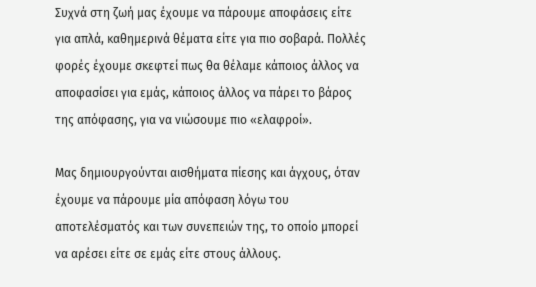Συχνά στη ζωή μας έχουμε να πάρουμε αποφάσεις είτε για απλά, καθημερινά θέματα είτε για πιο σοβαρά. Πολλές φορές έχουμε σκεφτεί πως θα θέλαμε κάποιος άλλος να αποφασίσει για εμάς, κάποιος άλλος να πάρει το βάρος της απόφασης, για να νιώσουμε πιο «ελαφροί».

Μας δημιουργούνται αισθήματα πίεσης και άγχους, όταν έχουμε να πάρουμε μία απόφαση λόγω του αποτελέσματός και των συνεπειών της, το οποίο μπορεί να αρέσει είτε σε εμάς είτε στους άλλους.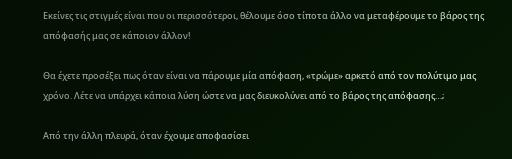Εκείνες τις στιγμές είναι που οι περισσότεροι, θέλουμε όσο τίποτα άλλο να μεταφέρουμε το βάρος της απόφασής μας σε κάποιον άλλον!

Θα έχετε προσέξει πως όταν είναι να πάρουμε μία απόφαση, «τρώμε» αρκετό από τον πολύτιμο μας χρόνο. Λέτε να υπάρχει κάποια λύση ώστε να μας διευκολύνει από το βάρος της απόφασης…;

Από την άλλη πλευρά, όταν έχουμε αποφασίσει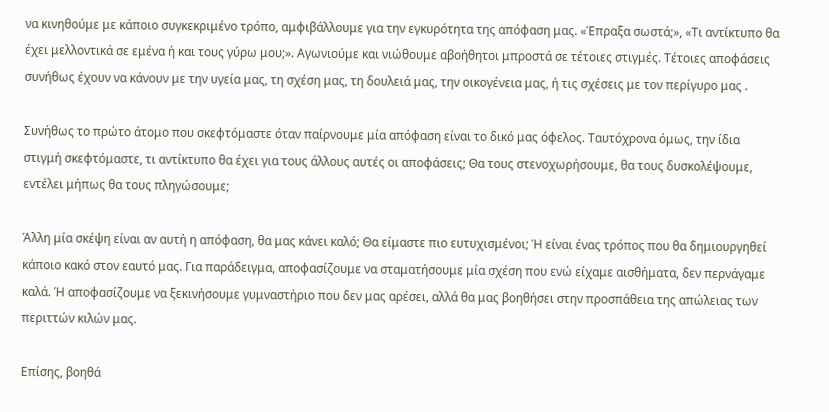να κινηθούμε με κάποιο συγκεκριμένο τρόπο, αμφιβάλλουμε για την εγκυρότητα της απόφαση μας. «Έπραξα σωστά;», «Τι αντίκτυπο θα έχει μελλοντικά σε εμένα ή και τους γύρω μου;». Αγωνιούμε και νιώθουμε αβοήθητοι μπροστά σε τέτοιες στιγμές. Τέτοιες αποφάσεις συνήθως έχουν να κάνουν με την υγεία μας, τη σχέση μας, τη δουλειά μας, την οικογένεια μας, ή τις σχέσεις με τον περίγυρο μας .

Συνήθως το πρώτο άτομο που σκεφτόμαστε όταν παίρνουμε μία απόφαση είναι το δικό μας όφελος. Ταυτόχρονα όμως, την ίδια στιγμή σκεφτόμαστε, τι αντίκτυπο θα έχει για τους άλλους αυτές οι αποφάσεις; Θα τους στενοχωρήσουμε, θα τους δυσκολέψουμε, εντέλει μήπως θα τους πληγώσουμε;

Άλλη μία σκέψη είναι αν αυτή η απόφαση, θα μας κάνει καλό; Θα είμαστε πιο ευτυχισμένοι; Ή είναι ένας τρόπος που θα δημιουργηθεί κάποιο κακό στον εαυτό μας. Για παράδειγμα, αποφασίζουμε να σταματήσουμε μία σχέση που ενώ είχαμε αισθήματα, δεν περνάγαμε καλά. Ή αποφασίζουμε να ξεκινήσουμε γυμναστήριο που δεν μας αρέσει, αλλά θα μας βοηθήσει στην προσπάθεια της απώλειας των περιττών κιλών μας.

Επίσης, βοηθά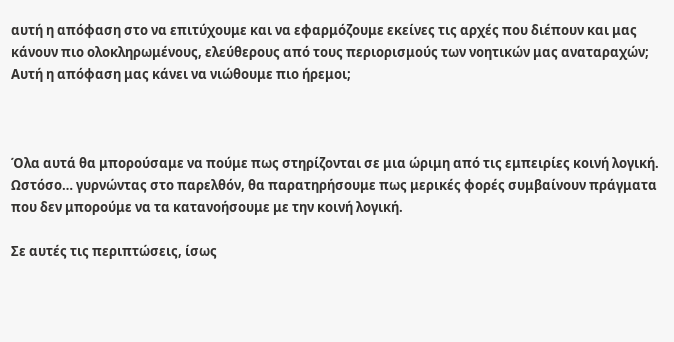αυτή η απόφαση στο να επιτύχουμε και να εφαρμόζουμε εκείνες τις αρχές που διέπουν και μας κάνουν πιο ολοκληρωμένους, ελεύθερους από τους περιορισμούς των νοητικών μας αναταραχών; Αυτή η απόφαση μας κάνει να νιώθουμε πιο ήρεμοι;



Όλα αυτά θα μπορούσαμε να πούμε πως στηρίζονται σε μια ώριμη από τις εμπειρίες κοινή λογική. Ωστόσο… γυρνώντας στο παρελθόν, θα παρατηρήσουμε πως μερικές φορές συμβαίνουν πράγματα που δεν μπορούμε να τα κατανοήσουμε με την κοινή λογική.

Σε αυτές τις περιπτώσεις, ίσως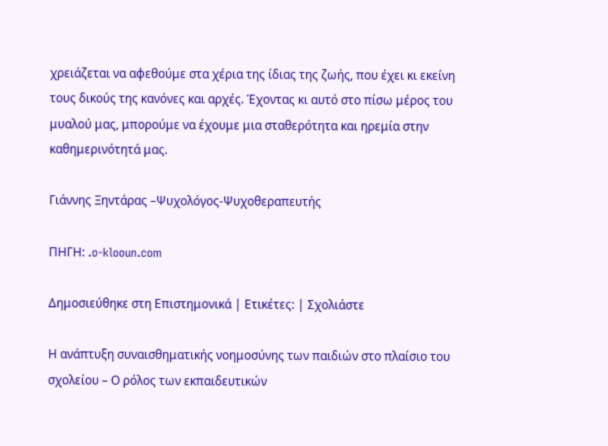χρειάζεται να αφεθούμε στα χέρια της ίδιας της ζωής, που έχει κι εκείνη τους δικούς της κανόνες και αρχές. Έχοντας κι αυτό στο πίσω μέρος του μυαλού μας, μπορούμε να έχουμε μια σταθερότητα και ηρεμία στην καθημερινότητά μας.

Γιάννης Ξηντάρας –Ψυχολόγος-Ψυχοθεραπευτής

ΠΗΓΗ: .o-klooun.com

Δημοσιεύθηκε στη Επιστημονικά | Ετικέτες: | Σχολιάστε

Η ανάπτυξη συναισθηματικής νοημοσύνης των παιδιών στο πλαίσιο του σχολείου – Ο ρόλος των εκπαιδευτικών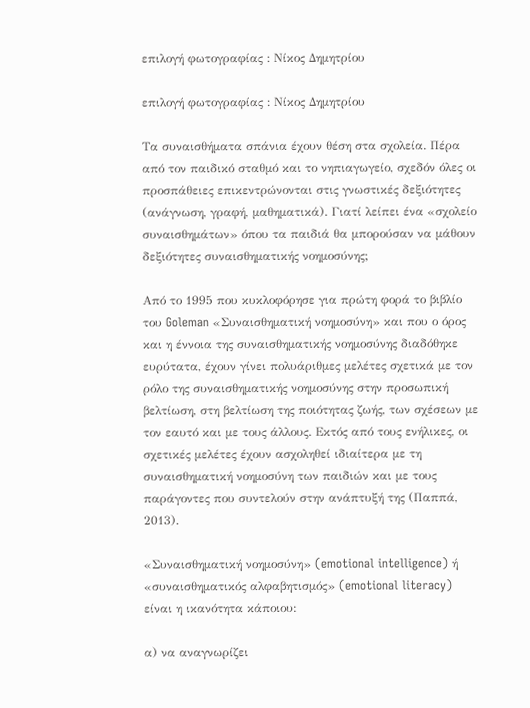επιλογή φωτογραφίας : Νίκος Δημητρίου

επιλογή φωτογραφίας : Νίκος Δημητρίου

Τα συναισθήματα σπάνια έχουν θέση στα σχολεία. Πέρα από τον παιδικό σταθμό και το νηπιαγωγείο, σχεδόν όλες οι προσπάθειες επικεντρώνονται στις γνωστικές δεξιότητες (ανάγνωση, γραφή, μαθηματικά). Γιατί λείπει ένα «σχολείο συναισθημάτων» όπου τα παιδιά θα μπορούσαν να μάθουν δεξιότητες συναισθηματικής νοημοσύνης;

Από το 1995 που κυκλοφόρησε για πρώτη φορά το βιβλίο του Goleman «Συναισθηματική νοημοσύνη» και που ο όρος και η έννοια της συναισθηματικής νοημοσύνης διαδόθηκε ευρύτατα, έχουν γίνει πολυάριθμες μελέτες σχετικά με τον ρόλο της συναισθηματικής νοημοσύνης στην προσωπική βελτίωση, στη βελτίωση της ποιότητας ζωής, των σχέσεων με τον εαυτό και με τους άλλους. Εκτός από τους ενήλικες, οι σχετικές μελέτες έχουν ασχοληθεί ιδιαίτερα με τη συναισθηματική νοημοσύνη των παιδιών και με τους παράγοντες που συντελούν στην ανάπτυξή της (Παππά, 2013).

«Συναισθηματική νοημοσύνη» (emotional intelligence) ή «συναισθηματικός αλφαβητισμός» (emotional literacy) είναι η ικανότητα κάποιου:

α) να αναγνωρίζει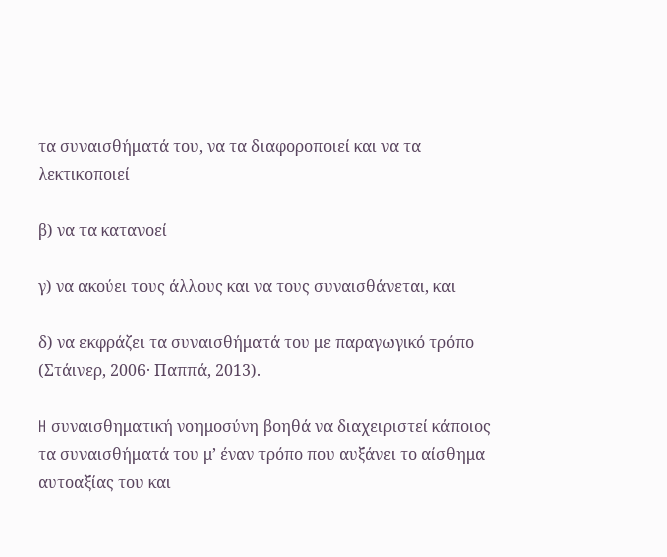τα συναισθήματά του, να τα διαφοροποιεί και να τα λεκτικοποιεί

β) να τα κατανοεί

γ) να ακούει τους άλλους και να τους συναισθάνεται, και

δ) να εκφράζει τα συναισθήματά του με παραγωγικό τρόπο (Στάινερ, 2006· Παππά, 2013).

H συναισθηματική νοημοσύνη βοηθά να διαχειριστεί κάποιος τα συναισθήματά του μ’ έναν τρόπο που αυξάνει το αίσθημα αυτοαξίας του και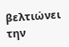βελτιώνει την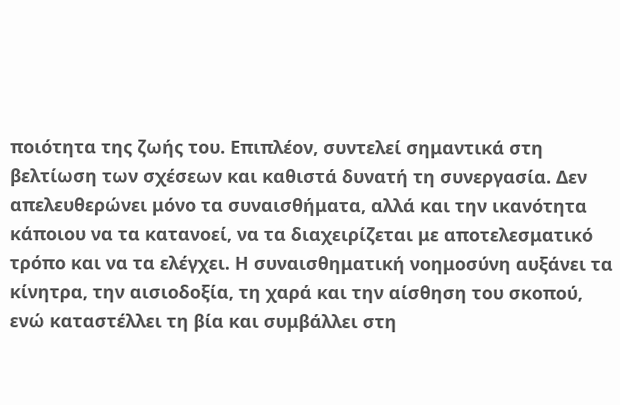ποιότητα της ζωής του. Επιπλέον, συντελεί σημαντικά στη βελτίωση των σχέσεων και καθιστά δυνατή τη συνεργασία. Δεν απελευθερώνει μόνο τα συναισθήματα, αλλά και την ικανότητα κάποιου να τα κατανοεί, να τα διαχειρίζεται με αποτελεσματικό τρόπο και να τα ελέγχει. Η συναισθηματική νοημοσύνη αυξάνει τα κίνητρα, την αισιοδοξία, τη χαρά και την αίσθηση του σκοπού, ενώ καταστέλλει τη βία και συμβάλλει στη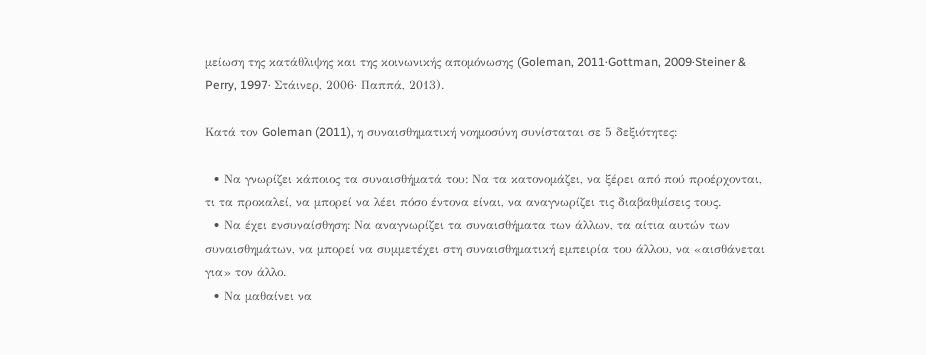μείωση της κατάθλιψης και της κοινωνικής απομόνωσης (Goleman, 2011·Gottman, 2009·Steiner & Perry, 1997· Στάινερ, 2006· Παππά, 2013).

Κατά τον Goleman (2011), η συναισθηματική νοημοσύνη συνίσταται σε 5 δεξιότητες:

  • Να γνωρίζει κάποιος τα συναισθήματά του: Να τα κατονομάζει, να ξέρει από πού προέρχονται, τι τα προκαλεί, να μπορεί να λέει πόσο έντονα είναι, να αναγνωρίζει τις διαβαθμίσεις τους.
  • Να έχει ενσυναίσθηση: Να αναγνωρίζει τα συναισθήματα των άλλων, τα αίτια αυτών των συναισθημάτων, να μπορεί να συμμετέχει στη συναισθηματική εμπειρία του άλλου, να «αισθάνεται για» τον άλλο.
  • Να μαθαίνει να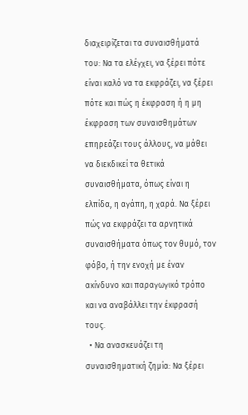διαχειρίζεται τα συναισθήματά του: Να τα ελέγχει, να ξέρει πότε είναι καλό να τα εκφράζει, να ξέρει πότε και πώς η έκφραση ή η μη έκφραση των συναισθημάτων επηρεάζει τους άλλους, να μάθει να διεκδικεί τα θετικά συναισθήματα, όπως είναι η ελπίδα, η αγάπη, η χαρά. Να ξέρει πώς να εκφράζει τα αρνητικά συναισθήματα όπως τον θυμό, τον φόβο, ή την ενοχή με έναν ακίνδυνο και παραγωγικό τρόπο και να αναβάλλει την έκφρασή τους.
  • Να ανασκευάζει τη συναισθηματική ζημία: Να ξέρει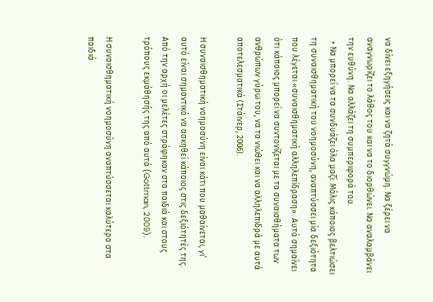να δίνει εξηγήσεις και να ζητά συγγνώμη. Να ξέρει να αναγνωρίζει το λάθος του και να το διορθώνει. Να αναλαμβάνει την ευθύνη. Να αλλάζει τη συμπεριφορά του.
  • Να μπορεί να τα συνδυάζει όλα μαζί: Μόλις κάποιος βελτιώσει τη συναισθηματική του νοημοσύνη, αναπτύσσει μία δεξιότητα που λέγεται «συναισθηματική αλληλεπίδραση». Αυτό σημαίνει ότι κάποιος μπορεί να συντονίζεται με τα συναισθήματα των ανθρώπων γύρω του, να τα νιώθει και να αλληλεπιδρά με αυτά αποτελεσματικά (Στάινερ, 2006).

Η συναισθηματική νοημοσύνη είναι κάτι που μαθαίνεται, γι’ αυτό είναι σημαντικό να ασκηθεί κάποιος στις δεξιότητές της. Από την αρχή οι μελέτες στράφηκαν στα παιδιά και στους τρόπους εκμάθησής της από αυτά (Gottman, 2009).

Η συναισθηματική νοημοσύνη αναπτύσσεται καλύτερα στα παιδιά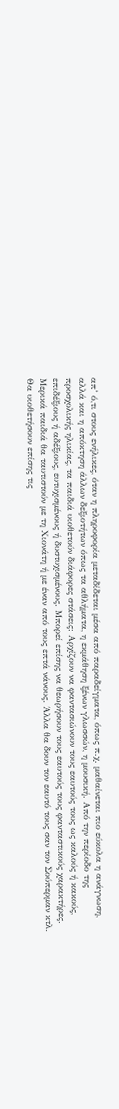απ’ ό,τι στους ενήλικες, όταν η πληροφορία μεταδίδεται μέσα από παραδείγματα, όπως π.χ. μαθαίνεται πιο εύκολα η ανάγνωση, αλλά και η απόκτηση άλλων δεξιοτήτων όπως τα αθλήματα, η εκμάθηση ξένων γλωσσών, η μουσική. Από την περίοδο της προσχολικής ηλικίας, τα παιδιά υιοθετούν διάφορες στάσεις: Αρχίζουν να φαντασιώνουν τους εαυτούς τους ως καλούς ή κακούς, επιδέξιους ή αδέξιους, ευτυχισμένους ή δυστυχισμένους. Μπορεί επίσης να θεωρήσουν τους εαυτούς τους φανταστικούς χαρακτήρες. Μερικά παιδιά θα ταυτιστούν με τη Χιονάτη ή με έναν από τους επτά νάνους. Άλλα θα δουν τον εαυτό τους σαν τον Σούπερμαν κτλ. Θα υιοθετήσουν επίσης τις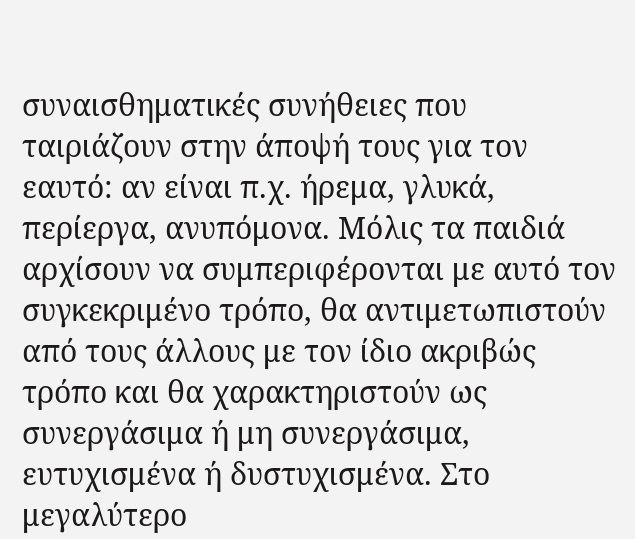συναισθηματικές συνήθειες που ταιριάζουν στην άποψή τους για τον εαυτό: αν είναι π.χ. ήρεμα, γλυκά, περίεργα, ανυπόμονα. Μόλις τα παιδιά αρχίσουν να συμπεριφέρονται με αυτό τον συγκεκριμένο τρόπο, θα αντιμετωπιστούν από τους άλλους με τον ίδιο ακριβώς τρόπο και θα χαρακτηριστούν ως συνεργάσιμα ή μη συνεργάσιμα, ευτυχισμένα ή δυστυχισμένα. Στο μεγαλύτερο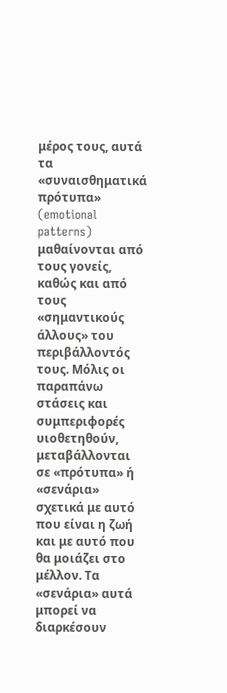μέρος τους, αυτά τα «συναισθηματικά πρότυπα» (emotional patterns) μαθαίνονται από τους γονείς, καθώς και από τους «σημαντικούς άλλους» του περιβάλλοντός τους. Μόλις οι παραπάνω στάσεις και συμπεριφορές υιοθετηθούν, μεταβάλλονται σε «πρότυπα» ή «σενάρια» σχετικά με αυτό που είναι η ζωή και με αυτό που θα μοιάζει στο μέλλον. Τα «σενάρια» αυτά μπορεί να διαρκέσουν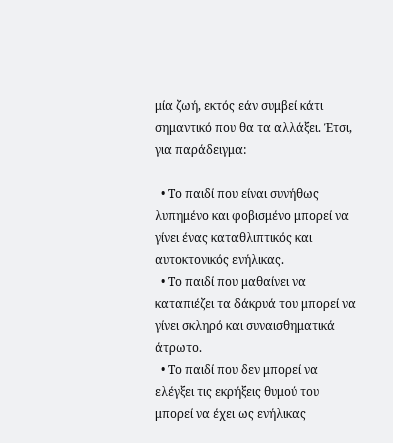μία ζωή, εκτός εάν συμβεί κάτι σημαντικό που θα τα αλλάξει. Έτσι, για παράδειγμα:

  • Το παιδί που είναι συνήθως λυπημένο και φοβισμένο μπορεί να γίνει ένας καταθλιπτικός και αυτοκτονικός ενήλικας.
  • Το παιδί που μαθαίνει να καταπιέζει τα δάκρυά του μπορεί να γίνει σκληρό και συναισθηματικά άτρωτο.
  • Το παιδί που δεν μπορεί να ελέγξει τις εκρήξεις θυμού του μπορεί να έχει ως ενήλικας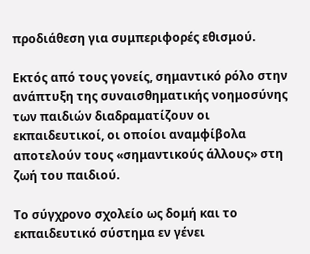προδιάθεση για συμπεριφορές εθισμού.

Εκτός από τους γονείς, σημαντικό ρόλο στην ανάπτυξη της συναισθηματικής νοημοσύνης των παιδιών διαδραματίζουν οι εκπαιδευτικοί, οι οποίοι αναμφίβολα αποτελούν τους «σημαντικούς άλλους» στη ζωή του παιδιού.

Το σύγχρονο σχολείο ως δομή και το εκπαιδευτικό σύστημα εν γένει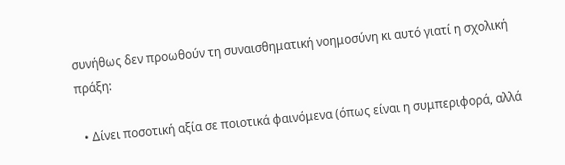συνήθως δεν προωθούν τη συναισθηματική νοημοσύνη κι αυτό γιατί η σχολική πράξη:

  • Δίνει ποσοτική αξία σε ποιοτικά φαινόμενα (όπως είναι η συμπεριφορά, αλλά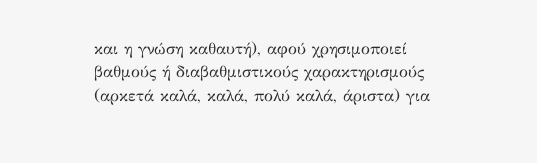και η γνώση καθαυτή), αφού χρησιμοποιεί βαθμούς ή διαβαθμιστικούς χαρακτηρισμούς (αρκετά καλά, καλά, πολύ καλά, άριστα) για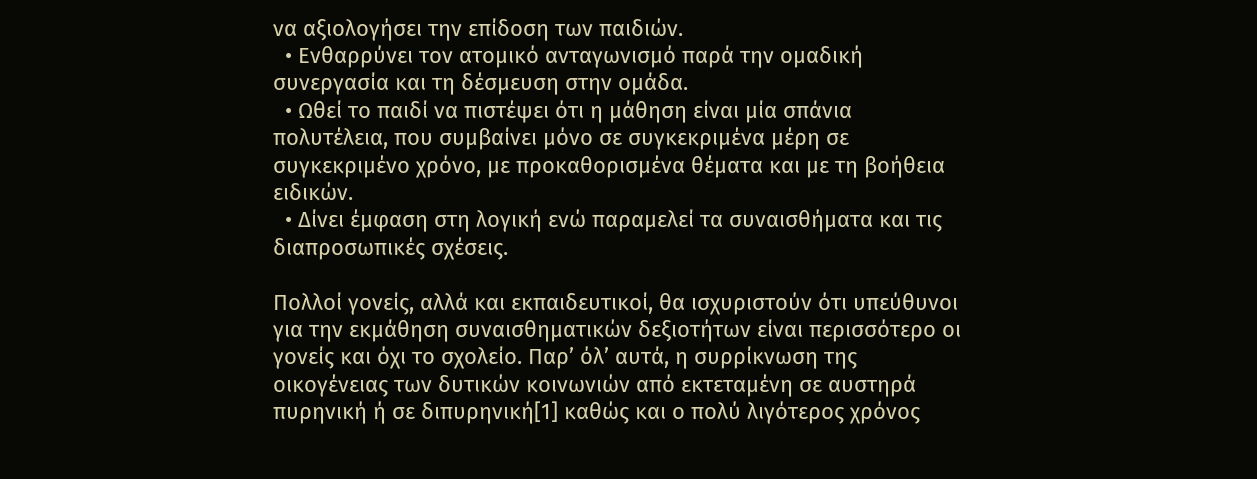να αξιολογήσει την επίδοση των παιδιών.
  • Ενθαρρύνει τον ατομικό ανταγωνισμό παρά την ομαδική συνεργασία και τη δέσμευση στην ομάδα.
  • Ωθεί το παιδί να πιστέψει ότι η μάθηση είναι μία σπάνια πολυτέλεια, που συμβαίνει μόνο σε συγκεκριμένα μέρη σε συγκεκριμένο χρόνο, με προκαθορισμένα θέματα και με τη βοήθεια ειδικών.
  • Δίνει έμφαση στη λογική ενώ παραμελεί τα συναισθήματα και τις διαπροσωπικές σχέσεις.

Πολλοί γονείς, αλλά και εκπαιδευτικοί, θα ισχυριστούν ότι υπεύθυνοι για την εκμάθηση συναισθηματικών δεξιοτήτων είναι περισσότερο οι γονείς και όχι το σχολείο. Παρ’ όλ’ αυτά, η συρρίκνωση της οικογένειας των δυτικών κοινωνιών από εκτεταμένη σε αυστηρά πυρηνική ή σε διπυρηνική[1] καθώς και ο πολύ λιγότερος χρόνος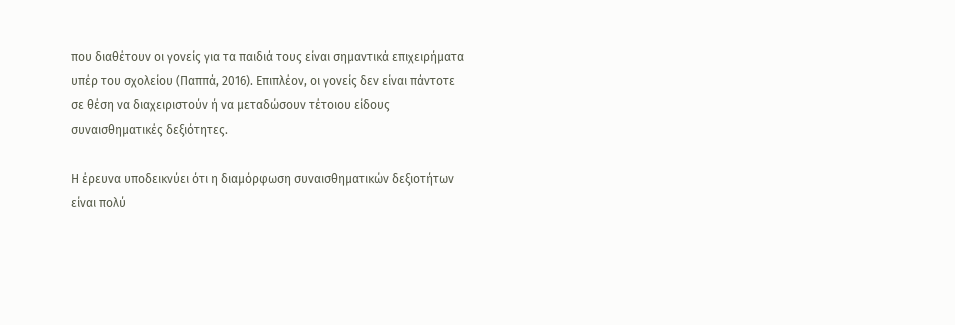που διαθέτουν οι γονείς για τα παιδιά τους είναι σημαντικά επιχειρήματα υπέρ του σχολείου (Παππά, 2016). Επιπλέον, οι γονείς δεν είναι πάντοτε σε θέση να διαχειριστούν ή να μεταδώσουν τέτοιου είδους συναισθηματικές δεξιότητες.

Η έρευνα υποδεικνύει ότι η διαμόρφωση συναισθηματικών δεξιοτήτων είναι πολύ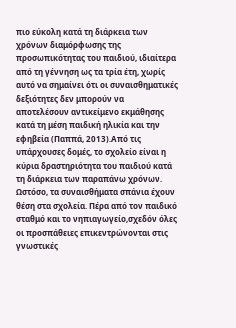πιο εύκολη κατά τη διάρκεια των χρόνων διαμόρφωσης της προσωπικότητας του παιδιού, ιδιαίτερα από τη γέννηση ως τα τρία έτη, χωρίς αυτό να σημαίνει ότι οι συναισθηματικές δεξιότητες δεν μπορούν να αποτελέσουν αντικείμενο εκμάθησης κατά τη μέση παιδική ηλικία και την εφηβεία (Παππά, 2013).Από τις υπάρχουσες δομές, το σχολείο είναι η κύρια δραστηριότητα του παιδιού κατά τη διάρκεια των παραπάνω χρόνων. Ωστόσο, τα συναισθήματα σπάνια έχουν θέση στα σχολεία. Πέρα από τον παιδικό σταθμό και το νηπιαγωγείο,σχεδόν όλες οι προσπάθειες επικεντρώνονται στις γνωστικές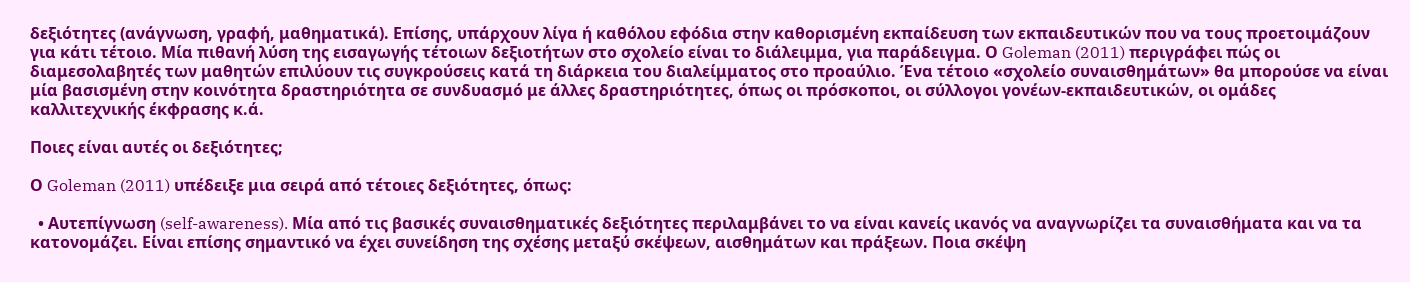δεξιότητες (ανάγνωση, γραφή, μαθηματικά). Επίσης, υπάρχουν λίγα ή καθόλου εφόδια στην καθορισμένη εκπαίδευση των εκπαιδευτικών που να τους προετοιμάζουν για κάτι τέτοιο. Μία πιθανή λύση της εισαγωγής τέτοιων δεξιοτήτων στο σχολείο είναι το διάλειμμα, για παράδειγμα. Ο Goleman (2011) περιγράφει πώς οι διαμεσολαβητές των μαθητών επιλύουν τις συγκρούσεις κατά τη διάρκεια του διαλείμματος στο προαύλιο. Ένα τέτοιο «σχολείο συναισθημάτων» θα μπορούσε να είναι μία βασισμένη στην κοινότητα δραστηριότητα σε συνδυασμό με άλλες δραστηριότητες, όπως οι πρόσκοποι, οι σύλλογοι γονέων-εκπαιδευτικών, οι ομάδες καλλιτεχνικής έκφρασης κ.ά.

Ποιες είναι αυτές οι δεξιότητες;

Ο Goleman (2011) υπέδειξε μια σειρά από τέτοιες δεξιότητες, όπως:

  • Αυτεπίγνωση (self-awareness). Μία από τις βασικές συναισθηματικές δεξιότητες περιλαμβάνει το να είναι κανείς ικανός να αναγνωρίζει τα συναισθήματα και να τα κατονομάζει. Είναι επίσης σημαντικό να έχει συνείδηση της σχέσης μεταξύ σκέψεων, αισθημάτων και πράξεων. Ποια σκέψη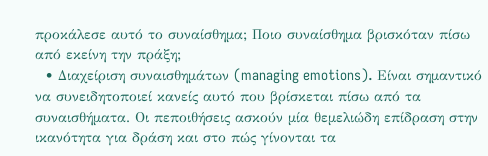προκάλεσε αυτό το συναίσθημα; Ποιο συναίσθημα βρισκόταν πίσω από εκείνη την πράξη;
  • Διαχείριση συναισθημάτων (managing emotions). Είναι σημαντικό να συνειδητοποιεί κανείς αυτό που βρίσκεται πίσω από τα συναισθήματα. Οι πεποιθήσεις ασκούν μία θεμελιώδη επίδραση στην ικανότητα για δράση και στο πώς γίνονται τα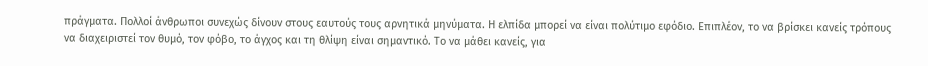πράγματα. Πολλοί άνθρωποι συνεχώς δίνουν στους εαυτούς τους αρνητικά μηνύματα. Η ελπίδα μπορεί να είναι πολύτιμο εφόδιο. Επιπλέον, το να βρίσκει κανείς τρόπους να διαχειριστεί τον θυμό, τον φόβο, το άγχος και τη θλίψη είναι σημαντικό. Το να μάθει κανείς, για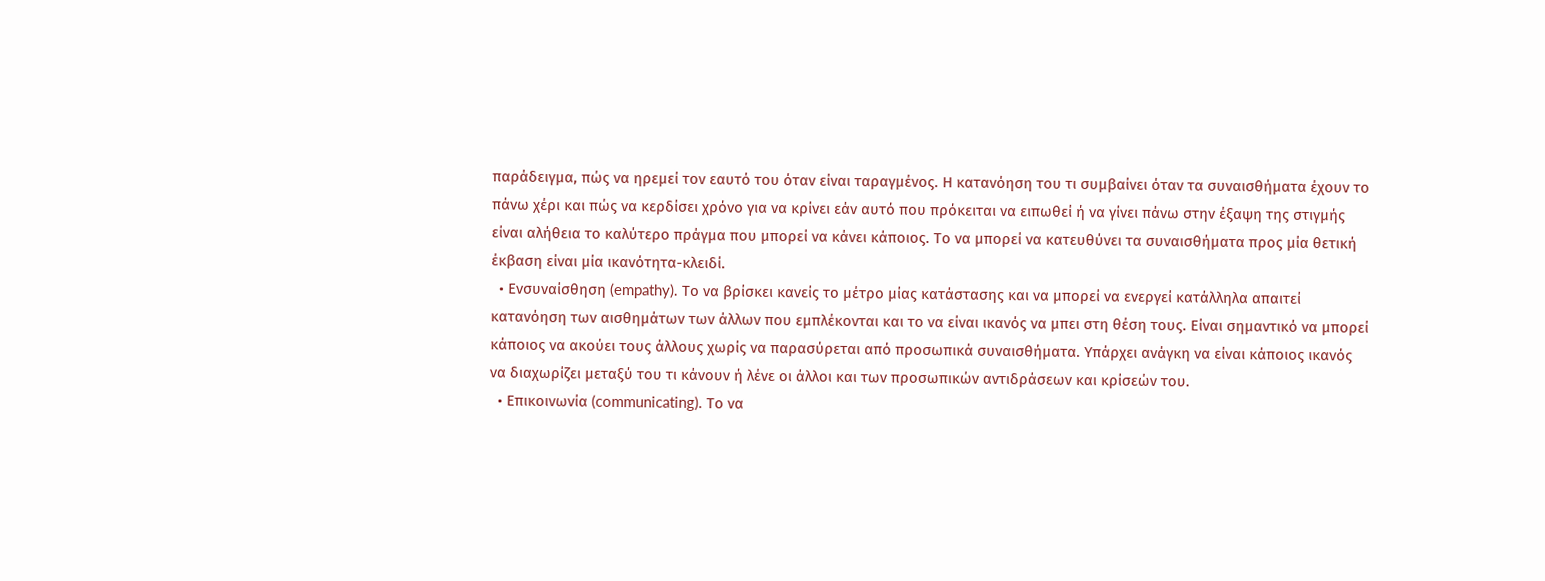παράδειγμα, πώς να ηρεμεί τον εαυτό του όταν είναι ταραγμένος. Η κατανόηση του τι συμβαίνει όταν τα συναισθήματα έχουν το πάνω χέρι και πώς να κερδίσει χρόνο για να κρίνει εάν αυτό που πρόκειται να ειπωθεί ή να γίνει πάνω στην έξαψη της στιγμής είναι αλήθεια το καλύτερο πράγμα που μπορεί να κάνει κάποιος. Το να μπορεί να κατευθύνει τα συναισθήματα προς μία θετική έκβαση είναι μία ικανότητα-κλειδί.
  • Ενσυναίσθηση (empathy). Το να βρίσκει κανείς το μέτρο μίας κατάστασης και να μπορεί να ενεργεί κατάλληλα απαιτεί κατανόηση των αισθημάτων των άλλων που εμπλέκονται και το να είναι ικανός να μπει στη θέση τους. Είναι σημαντικό να μπορεί κάποιος να ακούει τους άλλους χωρίς να παρασύρεται από προσωπικά συναισθήματα. Υπάρχει ανάγκη να είναι κάποιος ικανός να διαχωρίζει μεταξύ του τι κάνουν ή λένε οι άλλοι και των προσωπικών αντιδράσεων και κρίσεών του.
  • Επικοινωνία (communicating). Το να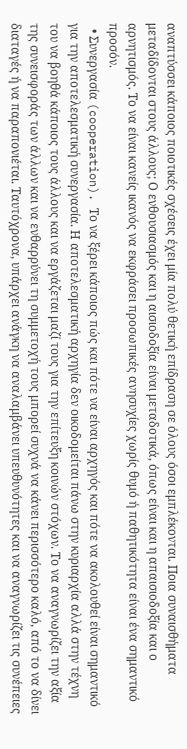αναπτύσσει κάποιος ποιοτικές σχέσεις έχει μία πολύ θετική επίδραση σε όλους όσοι εμπλέκονται. Ποια συναισθήματα μεταδίδονται στους άλλους; Ο ενθουσιασμός και η αισιοδοξία είναι μεταδοτικά, όπως είναι και η απαισιοδοξία και ο αρνητισμός. Το να είναι κανείς ικανός να εκφράσει προσωπικές ανησυχίες χωρίς θυμό ή παθητικότητα είναι ένα σημαντικό προσόν.
  • Συνεργασία (cooperation). Το να ξέρει κάποιος πώς και πότε να είναι αρχηγός και πότε να ακολουθεί είναι σημαντικό για την αποτελεσματική συνεργασία. Η αποτελεσματική αρχηγία δεν οικοδομείται πάνω στην κυριαρχία αλλά στην τέχνη του να βοηθά κάποιος τους άλλους και να εργάζεται μαζί τους για την επίτευξη κοινών στόχων. Το να αναγνωρίζει την αξία της συνεισφοράς των άλλων και να ενθαρρύνει τη συμμετοχή τους μπορεί συχνά να κάνει περισσότερο καλό, από το να δίνει διαταγές ή να παραπονιέται. Ταυτόχρονα, υπάρχει ανάγκη να αναλαμβάνει υπευθυνότητες και να αναγνωρίζει τις συνέπειες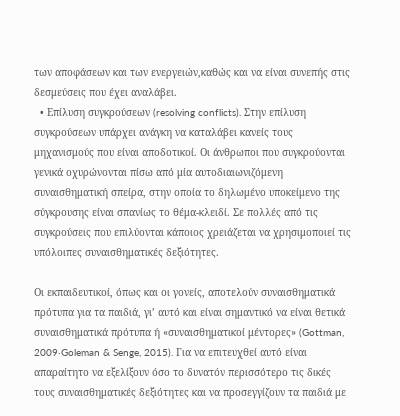των αποφάσεων και των ενεργειών,καθώς και να είναι συνεπής στις δεσμεύσεις που έχει αναλάβει.
  • Επίλυση συγκρούσεων (resolving conflicts). Στην επίλυση συγκρούσεων υπάρχει ανάγκη να καταλάβει κανείς τους μηχανισμούς που είναι αποδοτικοί. Οι άνθρωποι που συγκρούονται γενικά οχυρώνονται πίσω από μία αυτοδιαιωνιζόμενη συναισθηματική σπείρα, στην οποία το δηλωμένο υποκείμενο της σύγκρουσης είναι σπανίως το θέμα-κλειδί. Σε πολλές από τις συγκρούσεις που επιλύονται κάποιος χρειάζεται να χρησιμοποιεί τις υπόλοιπες συναισθηματικές δεξιότητες.

Οι εκπαιδευτικοί, όπως και οι γονείς, αποτελούν συναισθηματικά πρότυπα για τα παιδιά, γι’ αυτό και είναι σημαντικό να είναι θετικά συναισθηματικά πρότυπα ή «συναισθηματικοί μέντορες» (Gottman, 2009·Goleman & Senge, 2015). Για να επιτευχθεί αυτό είναι απαραίτητο να εξελίξουν όσο το δυνατόν περισσότερο τις δικές τους συναισθηματικές δεξιότητες και να προσεγγίζουν τα παιδιά με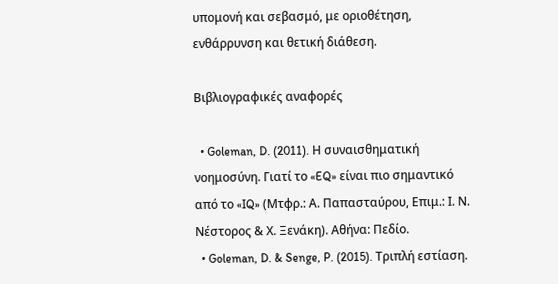υπομονή και σεβασμό, με οριοθέτηση, ενθάρρυνση και θετική διάθεση.

Βιβλιογραφικές αναφορές

  • Goleman, D. (2011). Η συναισθηματική νοημοσύνη. Γιατί το «EQ» είναι πιο σημαντικό από το «IQ» (Μτφρ.: Α. Παπασταύρου, Επιμ.: Ι. Ν. Νέστορος & Χ. Ξενάκη). Αθήνα: Πεδίο.
  • Goleman, D. & Senge, P. (2015). Τριπλή εστίαση.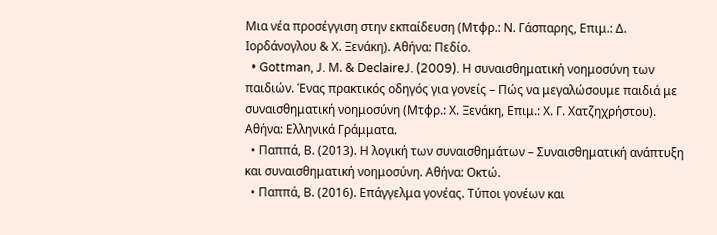Μια νέα προσέγγιση στην εκπαίδευση (Μτφρ.: Ν. Γάσπαρης, Επιμ.: Δ. Ιορδάνογλου & Χ. Ξενάκη). Αθήνα: Πεδίο.
  • Gottman, J. Μ. & DeclaireJ. (2009). Η συναισθηματική νοημοσύνη των παιδιών. Ένας πρακτικός οδηγός για γονείς – Πώς να μεγαλώσουμε παιδιά με συναισθηματική νοημοσύνη (Μτφρ.: Χ. Ξενάκη, Επιμ.: Χ. Γ. Χατζηχρήστου). Αθήνα: Ελληνικά Γράμματα.
  • Παππά, Β. (2013). Η λογική των συναισθημάτων – Συναισθηματική ανάπτυξη και συναισθηματική νοημοσύνη. Αθήνα: Οκτώ.
  • Παππά, Β. (2016). Επάγγελμα γονέας. Τύποι γονέων και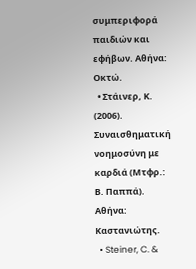συμπεριφορά παιδιών και εφήβων. Αθήνα: Οκτώ.
  • Στάινερ, Κ. (2006). Συναισθηματική νοημοσύνη με καρδιά (Μτφρ.: Β. Παππά). Αθήνα: Καστανιώτης.
  • Steiner, C. &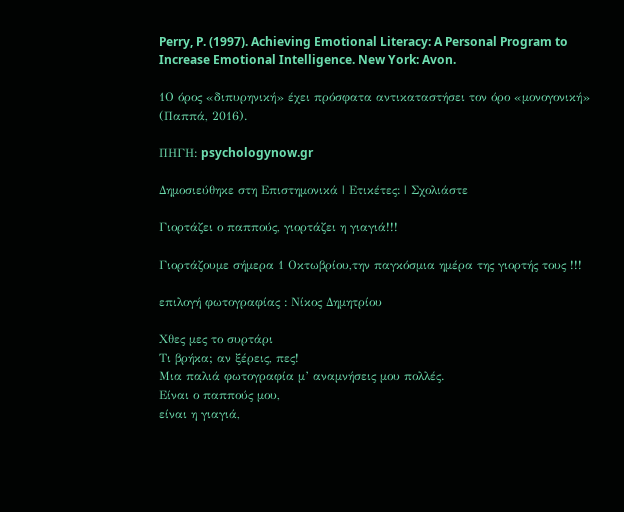Perry, P. (1997). Achieving Emotional Literacy: A Personal Program to Increase Emotional Intelligence. New York: Avon.

1Ο όρος «διπυρηνική» έχει πρόσφατα αντικαταστήσει τον όρο «μονογονική» (Παππά, 2016).

ΠΗΓΗ: psychologynow.gr

Δημοσιεύθηκε στη Επιστημονικά | Ετικέτες: | Σχολιάστε

Γιορτάζει ο παππούς, γιορτάζει η γιαγιά!!!

Γιορτάζουμε σήμερα 1 Οκτωβρίου,την παγκόσμια ημέρα της γιορτής τους !!!

επιλογή φωτογραφίας : Νίκος Δημητρίου

Χθες μες το συρτάρι
Τι βρήκα; αν ξέρεις, πες!
Μια παλιά φωτογραφία μ’ αναμνήσεις μου πολλές.
Είναι ο παππούς μου,
είναι η γιαγιά,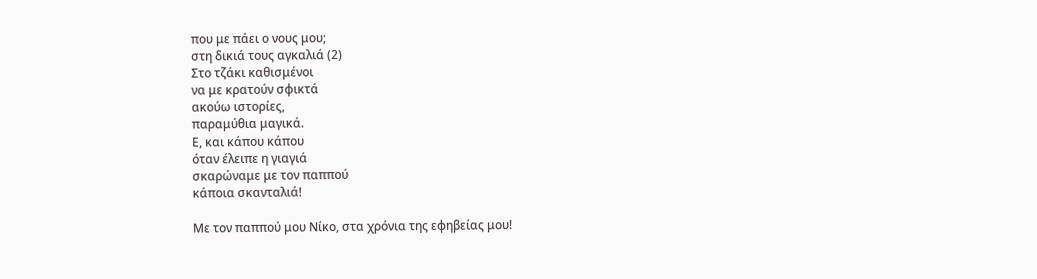που με πάει ο νους μου;
στη δικιά τους αγκαλιά (2)
Στο τζάκι καθισμένοι
να με κρατούν σφικτά
ακούω ιστορίες,
παραμύθια μαγικά.
Ε, και κάπου κάπου
όταν έλειπε η γιαγιά
σκαρώναμε με τον παππού
κάποια σκανταλιά!

Με τον παππού μου Νίκο, στα χρόνια της εφηβείας μου!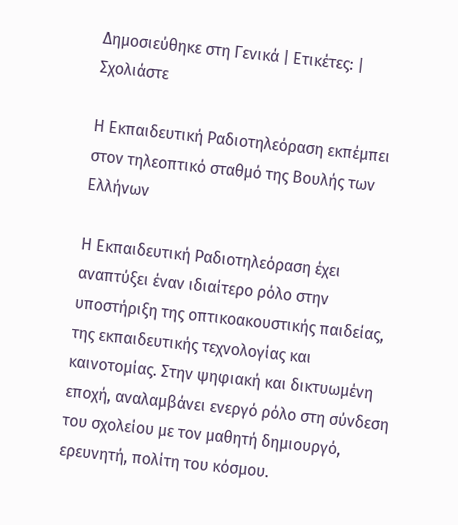Δημοσιεύθηκε στη Γενικά | Ετικέτες: | Σχολιάστε

Η Εκπαιδευτική Ραδιοτηλεόραση εκπέμπει στον τηλεοπτικό σταθμό της Βουλής των Ελλήνων

Η Εκπαιδευτική Ραδιοτηλεόραση έχει αναπτύξει έναν ιδιαίτερο ρόλο στην υποστήριξη της οπτικοακουστικής παιδείας, της εκπαιδευτικής τεχνολογίας και καινοτομίας. Στην ψηφιακή και δικτυωμένη εποχή, αναλαμβάνει ενεργό ρόλο στη σύνδεση του σχολείου με τον μαθητή δημιουργό, ερευνητή, πολίτη του κόσμου.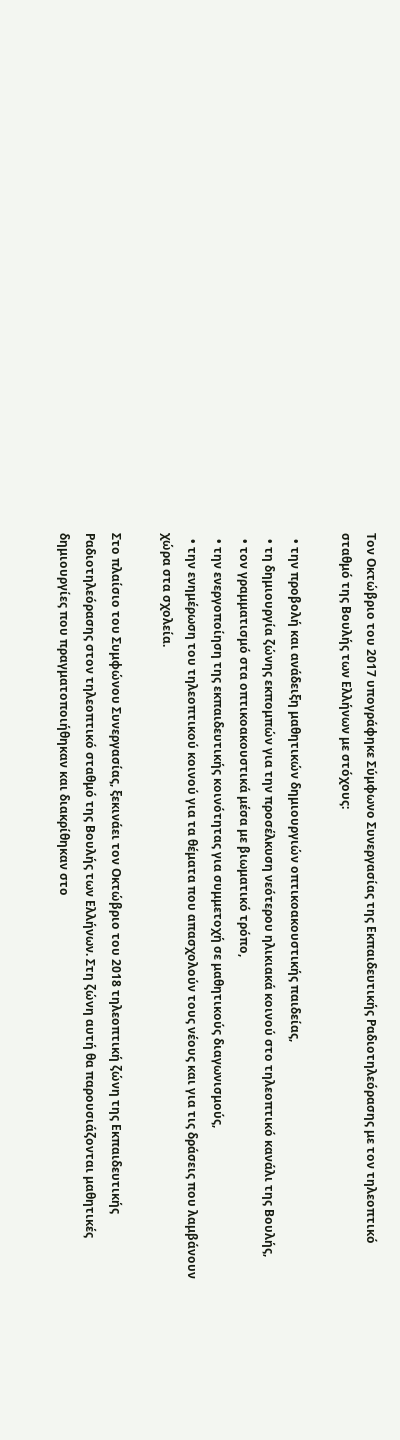Τον Οκτώβριο του 2017 υπογράφηκε Σύμφωνο Συνεργασίας της Εκπαιδευτικής Ραδιοτηλεόρασης με τον τηλεοπτικό σταθμό της Βουλής των Ελλήνων με στόχους:

  • την προβολή και ανάδειξη μαθητικών δημιουργιών οπτικοακουστικής παιδείας,
  • τη δημιουργία ζώνης εκπομπών για την προσέλκυση νεότερου ηλικιακά κοινού στο τηλεοπτικό κανάλι της Βουλής,
  • τον γραμματισμό στα οπτικοακουστικά μέσα με βιωματικό τρόπο,
  • την ενεργοποίηση της εκπαιδευτικής κοινότητας για συμμετοχή σε μαθητικούς διαγωνισμούς,
  • την ενημέρωση του τηλεοπτικού κοινού για τα θέματα που απασχολούν τους νέους και για τις δράσεις που λαμβάνουν χώρα στα σχολεία.

Στο πλαίσιο του Συμφώνου Συνεργασίας, ξεκινάει τον Οκτώβριο του 2018 τηλεοπτική ζώνη της Εκπαιδευτικής Ραδιοτηλεόρασης στον τηλεοπτικό σταθμό της Βουλής των Ελλήνων. Στη ζώνη αυτή θα παρουσιάζονται μαθητικές δημιουργίες που πραγματοποιήθηκαν και διακρίθηκαν στο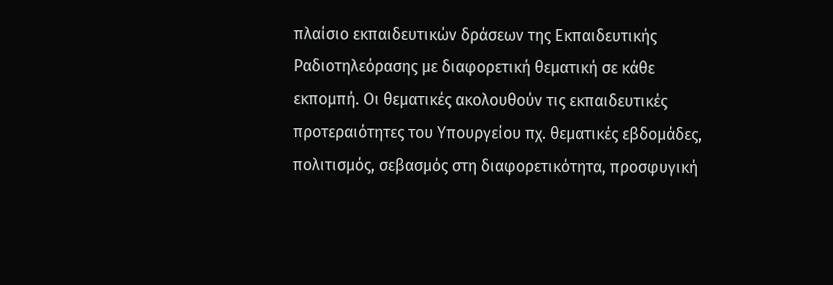πλαίσιο εκπαιδευτικών δράσεων της Εκπαιδευτικής Ραδιοτηλεόρασης με διαφορετική θεματική σε κάθε εκπομπή. Οι θεματικές ακολουθούν τις εκπαιδευτικές προτεραιότητες του Υπουργείου πχ. θεματικές εβδομάδες, πολιτισμός, σεβασμός στη διαφορετικότητα, προσφυγική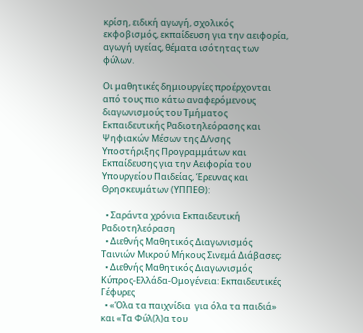κρίση, ειδική αγωγή, σχολικός εκφοβισμός, εκπαίδευση για την αειφορία, αγωγή υγείας, θέματα ισότητας των φύλων.

Οι μαθητικές δημιουργίες προέρχονται από τους πιο κάτω αναφερόμενους διαγωνισμούς του Τμήματος Εκπαιδευτικής Ραδιοτηλεόρασης και Ψηφιακών Μέσων της Δ/νσης Υποστήριξης Προγραμμάτων και Εκπαίδευσης για την Αειφορία του Υπουργείου Παιδείας, Έρευνας και Θρησκευμάτων (ΥΠΠΕΘ):

  • Σαράντα χρόνια Εκπαιδευτική Ραδιοτηλεόραση
  • Διεθνής Μαθητικός Διαγωνισμός Ταινιών Μικρού Μήκους Σινεμά Διάβασες;
  • Διεθνής Μαθητικός Διαγωνισμός Κύπρος-Ελλάδα-Ομογένεια: Εκπαιδευτικές  Γέφυρες
  • «Όλα τα παιχνίδια  για όλα τα παιδιά» και «Τα Φύλ(λ)α του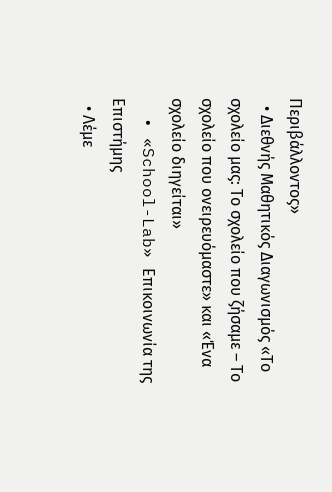Περιβάλλοντος»
  • Διεθνής Μαθητικός Διαγωνισμός «Το σχολείο μας: Το σχολείο που ζήσαμε – Το σχολείο που ονειρευόμαστε» και «Ένα σχολείο διηγείται»
  • «School-Lab» Επικοινωνία της Επιστήμης
  • Λέμε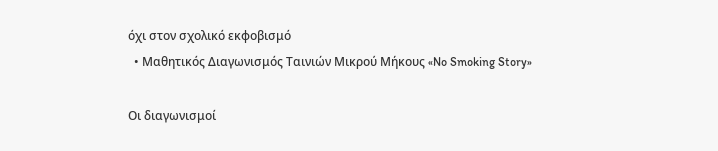όχι στον σχολικό εκφοβισμό
  • Μαθητικός Διαγωνισμός Ταινιών Μικρού Μήκους «No Smoking Story»

Οι διαγωνισμοί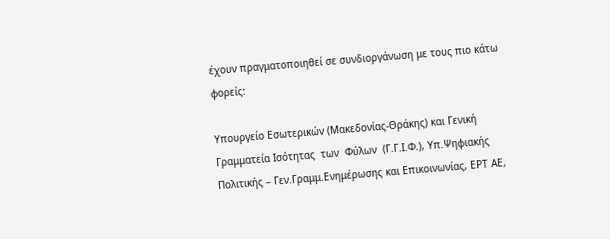έχουν πραγματοποιηθεί σε συνδιοργάνωση με τους πιο κάτω φορείς:

Υπουργείο Εσωτερικών (Μακεδονίας-Θράκης) και Γενική Γραμματεία Ισότητας  των  Φύλων  (Γ.Γ.Ι.Φ.), Υπ.Ψηφιακής Πολιτικής – Γεν.Γραμμ.Ενημέρωσης και Επικοινωνίας, ΕΡΤ ΑΕ,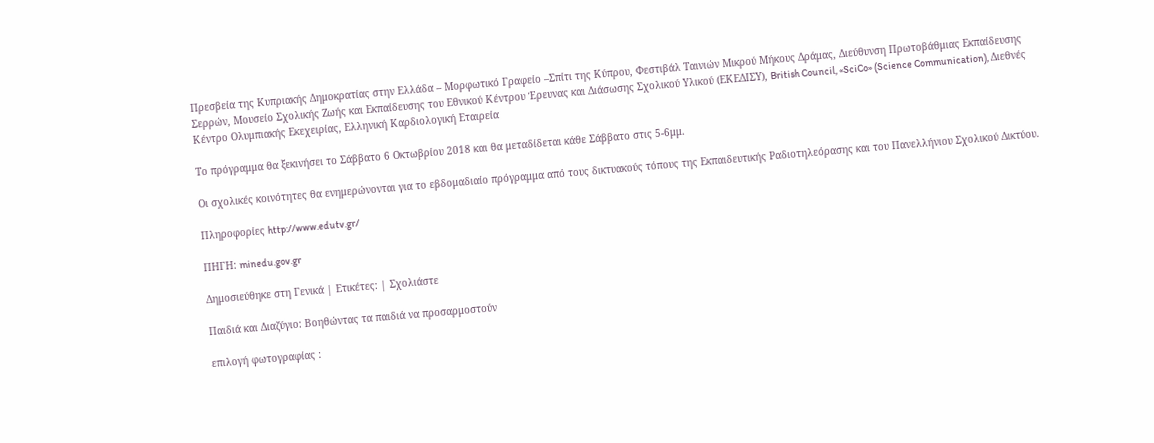Πρεσβεία της Κυπριακής Δημοκρατίας στην Ελλάδα – Μορφωτικό Γραφείο –Σπίτι της Κύπρου, Φεστιβάλ Ταινιών Μικρού Μήκους Δράμας, Διεύθυνση Πρωτοβάθμιας Εκπαίδευσης Σερρών, Μουσείο Σχολικής Ζωής και Εκπαίδευσης του Εθνικού Κέντρου Έρευνας και Διάσωσης Σχολικού Υλικού (ΕΚΕΔΙΣΥ), British Council, «SciCo» (Science Communication), Διεθνές Κέντρο Ολυμπιακής Εκεχειρίας, Ελληνική Καρδιολογική Εταιρεία

Το πρόγραμμα θα ξεκινήσει το Σάββατο 6 Οκτωβρίου 2018 και θα μεταδίδεται κάθε Σάββατο στις 5-6μμ.

Οι σχολικές κοινότητες θα ενημερώνονται για το εβδομαδιαίο πρόγραμμα από τους δικτυακούς τόπους της Εκπαιδευτικής Ραδιοτηλεόρασης και του Πανελλήνιου Σχολικού Δικτύου.

Πληροφορίες http://www.edutv.gr/

ΠΗΓΗ: minedu.gov.gr

Δημοσιεύθηκε στη Γενικά | Ετικέτες: | Σχολιάστε

Παιδιά και Διαζύγιο: Βοηθώντας τα παιδιά να προσαρμοστούν

επιλογή φωτογραφίας :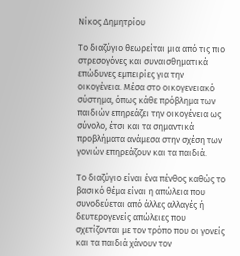Νίκος Δημητρίου

Το διαζύγιο θεωρείται μια από τις πιο στρεσογόνες και συναισθηματικά επώδυνες εμπειρίες για την οικογένεια. Μέσα στο οικογενειακό σύστημα, όπως κάθε πρόβλημα των παιδιών επηρεάζει την οικογένεια ως σύνολο, έτσι και τα σημαντικά προβλήματα ανάμεσα στην σχέση των γονιών επηρεάζουν και τα παιδιά.

Το διαζύγιο είναι ένα πένθος καθώς το βασικό θέμα είναι η απώλεια που συνοδεύεται από άλλες αλλαγές ή δευτερογενείς απώλειες που σχετίζονται με τον τρόπο που οι γονείς και τα παιδιά χάνουν τον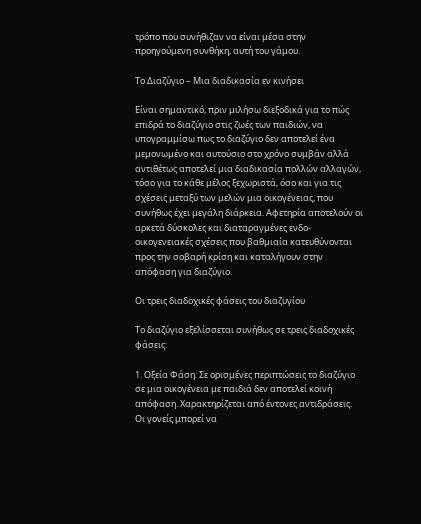τρόπο που συνήθιζαν να είναι μέσα στην προηγούμενη συνθήκη, αυτή του γάμου.

Το Διαζύγιο – Μια διαδικασία εν κινήσει

Είναι σημαντικό, πριν μιλήσω διεξοδικά για το πώς επιδρά το διαζύγιο στις ζωές των παιδιών, να υπογραμμίσω πως το διαζύγιο δεν αποτελεί ένα μεμονωμένο και αυτούσιο στο χρόνο συμβάν αλλά αντιθέτως αποτελεί μια διαδικασία πολλών αλλαγών, τόσο για το κάθε μέλος ξεχωριστά, όσο και για τις σχέσεις μεταξύ των μελών μια οικογένειας, που συνήθως έχει μεγάλη διάρκεια. Αφετηρία αποτελούν οι αρκετά δύσκολες και διαταραγμένες ενδο-οικογενειακές σχέσεις που βαθμιαία κατευθύνονται προς την σοβαρή κρίση και καταλήγουν στην απόφαση για διαζύγιο.

Οι τρεις διαδοχικές φάσεις του διαζυγίου

Το διαζύγιο εξελίσσεται συνήθως σε τρεις διαδοχικές φάσεις:

1. Οξεία Φάση: Σε ορισμένες περιπτώσεις το διαζύγιο σε μια οικογένεια με παιδιά δεν αποτελεί κοινή απόφαση. Χαρακτηρίζεται από έντονες αντιδράσεις. Οι γονείς μπορεί να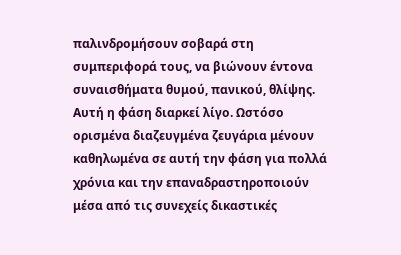παλινδρομήσουν σοβαρά στη συμπεριφορά τους, να βιώνουν έντονα συναισθήματα θυμού, πανικού, θλίψης. Αυτή η φάση διαρκεί λίγο. Ωστόσο ορισμένα διαζευγμένα ζευγάρια μένουν καθηλωμένα σε αυτή την φάση για πολλά χρόνια και την επαναδραστηροποιούν μέσα από τις συνεχείς δικαστικές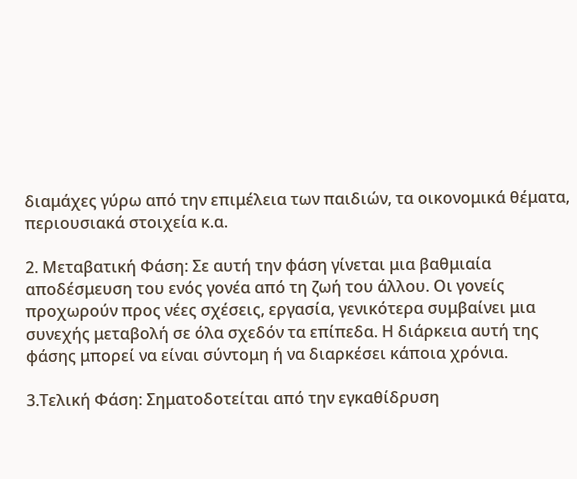διαμάχες γύρω από την επιμέλεια των παιδιών, τα οικονομικά θέματα, περιουσιακά στοιχεία κ.α.

2. Μεταβατική Φάση: Σε αυτή την φάση γίνεται μια βαθμιαία αποδέσμευση του ενός γονέα από τη ζωή του άλλου. Οι γονείς προχωρούν προς νέες σχέσεις, εργασία, γενικότερα συμβαίνει μια συνεχής μεταβολή σε όλα σχεδόν τα επίπεδα. Η διάρκεια αυτή της φάσης μπορεί να είναι σύντομη ή να διαρκέσει κάποια χρόνια.

3.Τελική Φάση: Σηματοδοτείται από την εγκαθίδρυση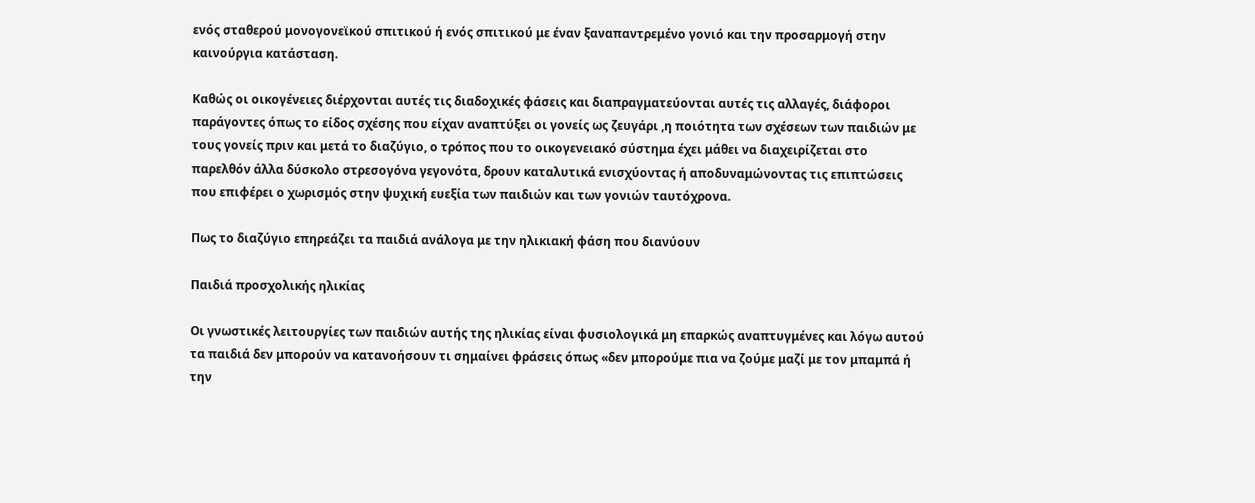ενός σταθερού μονογονεϊκού σπιτικού ή ενός σπιτικού με έναν ξαναπαντρεμένο γονιό και την προσαρμογή στην καινούργια κατάσταση.

Καθώς οι οικογένειες διέρχονται αυτές τις διαδοχικές φάσεις και διαπραγματεύονται αυτές τις αλλαγές, διάφοροι παράγοντες όπως το είδος σχέσης που είχαν αναπτύξει οι γονείς ως ζευγάρι ,η ποιότητα των σχέσεων των παιδιών με τους γονείς πριν και μετά το διαζύγιο, ο τρόπος που το οικογενειακό σύστημα έχει μάθει να διαχειρίζεται στο παρελθόν άλλα δύσκολο στρεσογόνα γεγονότα, δρουν καταλυτικά ενισχύοντας ή αποδυναμώνοντας τις επιπτώσεις που επιφέρει ο χωρισμός στην ψυχική ευεξία των παιδιών και των γονιών ταυτόχρονα.

Πως το διαζύγιο επηρεάζει τα παιδιά ανάλογα με την ηλικιακή φάση που διανύουν

Παιδιά προσχολικής ηλικίας

Οι γνωστικές λειτουργίες των παιδιών αυτής της ηλικίας είναι φυσιολογικά μη επαρκώς αναπτυγμένες και λόγω αυτού τα παιδιά δεν μπορούν να κατανοήσουν τι σημαίνει φράσεις όπως «δεν μπορούμε πια να ζούμε μαζί με τον μπαμπά ή την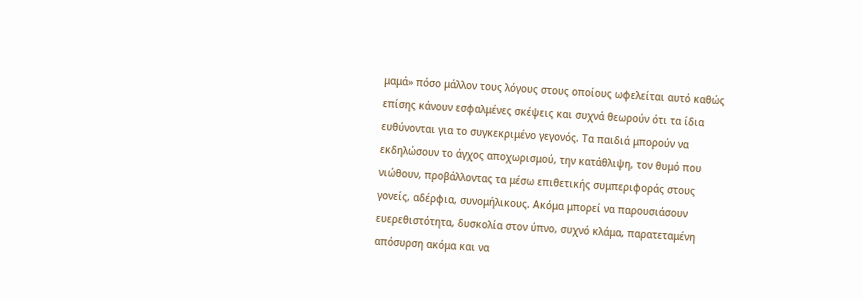μαμά» πόσο μάλλον τους λόγους στους οποίους ωφελείται αυτό καθώς επίσης κάνουν εσφαλμένες σκέψεις και συχνά θεωρούν ότι τα ίδια ευθύνονται για το συγκεκριμένο γεγονός. Τα παιδιά μπορούν να εκδηλώσουν το άγχος αποχωρισμού, την κατάθλιψη, τον θυμό που νιώθουν, προβάλλοντας τα μέσω επιθετικής συμπεριφοράς στους γονείς, αδέρφια, συνομήλικους. Ακόμα μπορεί να παρουσιάσουν ευερεθιστότητα, δυσκολία στον ύπνο, συχνό κλάμα, παρατεταμένη απόσυρση ακόμα και να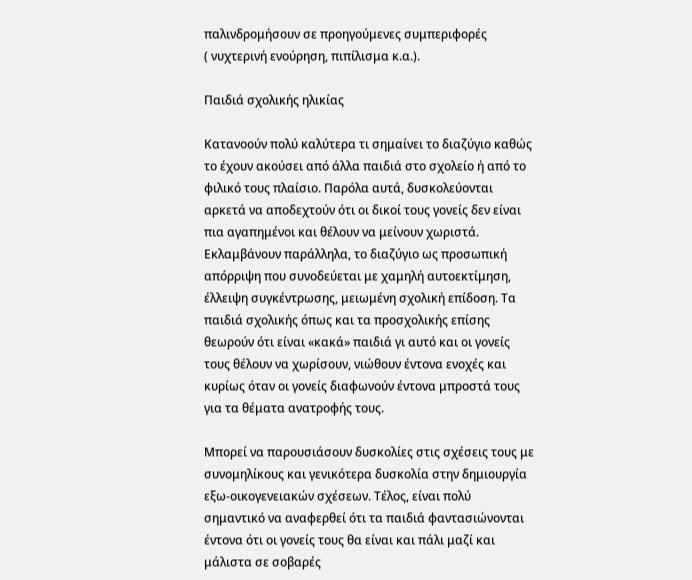παλινδρομήσουν σε προηγούμενες συμπεριφορές
( νυχτερινή ενούρηση, πιπίλισμα κ.α.).

Παιδιά σχολικής ηλικίας

Κατανοούν πολύ καλύτερα τι σημαίνει το διαζύγιο καθώς το έχουν ακούσει από άλλα παιδιά στο σχολείο ή από το φιλικό τους πλαίσιο. Παρόλα αυτά, δυσκολεύονται αρκετά να αποδεχτούν ότι οι δικοί τους γονείς δεν είναι πια αγαπημένοι και θέλουν να μείνουν χωριστά. Εκλαμβάνουν παράλληλα, το διαζύγιο ως προσωπική απόρριψη που συνοδεύεται με χαμηλή αυτοεκτίμηση, έλλειψη συγκέντρωσης, μειωμένη σχολική επίδοση. Τα παιδιά σχολικής όπως και τα προσχολικής επίσης θεωρούν ότι είναι «κακά» παιδιά γι αυτό και οι γονείς τους θέλουν να χωρίσουν, νιώθουν έντονα ενοχές και κυρίως όταν οι γονείς διαφωνούν έντονα μπροστά τους για τα θέματα ανατροφής τους.

Μπορεί να παρουσιάσουν δυσκολίες στις σχέσεις τους με συνομηλίκους και γενικότερα δυσκολία στην δημιουργία εξω-οικογενειακών σχέσεων. Τέλος, είναι πολύ σημαντικό να αναφερθεί ότι τα παιδιά φαντασιώνονται έντονα ότι οι γονείς τους θα είναι και πάλι μαζί και μάλιστα σε σοβαρές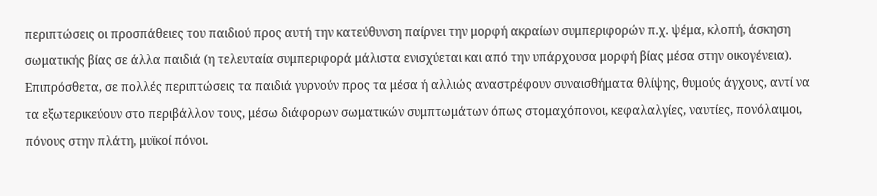περιπτώσεις οι προσπάθειες του παιδιού προς αυτή την κατεύθυνση παίρνει την μορφή ακραίων συμπεριφορών π.χ. ψέμα, κλοπή, άσκηση σωματικής βίας σε άλλα παιδιά (η τελευταία συμπεριφορά μάλιστα ενισχύεται και από την υπάρχουσα μορφή βίας μέσα στην οικογένεια). Επιπρόσθετα, σε πολλές περιπτώσεις τα παιδιά γυρνούν προς τα μέσα ή αλλιώς αναστρέφουν συναισθήματα θλίψης, θυμούς άγχους, αντί να τα εξωτερικεύουν στο περιβάλλον τους, μέσω διάφορων σωματικών συμπτωμάτων όπως στομαχόπονοι, κεφαλαλγίες, ναυτίες, πονόλαιμοι, πόνους στην πλάτη, μυϊκοί πόνοι.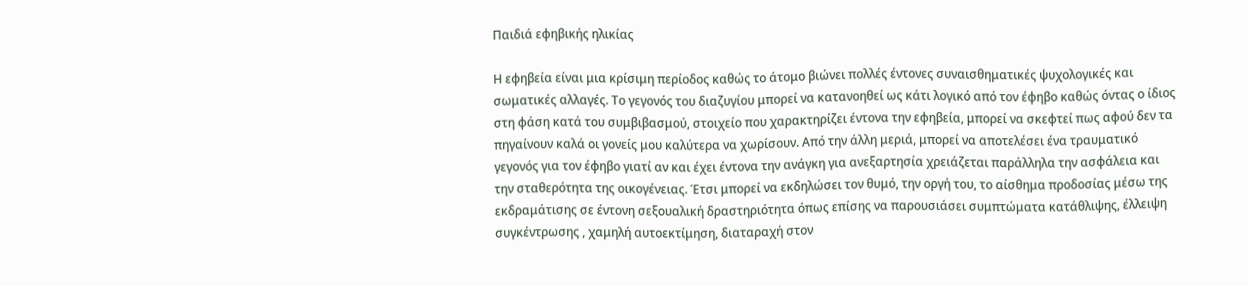Παιδιά εφηβικής ηλικίας

Η εφηβεία είναι μια κρίσιμη περίοδος καθώς το άτομο βιώνει πολλές έντονες συναισθηματικές ψυχολογικές και σωματικές αλλαγές. Το γεγονός του διαζυγίου μπορεί να κατανοηθεί ως κάτι λογικό από τον έφηβο καθώς όντας ο ίδιος στη φάση κατά του συμβιβασμού, στοιχείο που χαρακτηρίζει έντονα την εφηβεία, μπορεί να σκεφτεί πως αφού δεν τα πηγαίνουν καλά οι γονείς μου καλύτερα να χωρίσουν. Από την άλλη μεριά, μπορεί να αποτελέσει ένα τραυματικό γεγονός για τον έφηβο γιατί αν και έχει έντονα την ανάγκη για ανεξαρτησία χρειάζεται παράλληλα την ασφάλεια και την σταθερότητα της οικογένειας. Έτσι μπορεί να εκδηλώσει τον θυμό, την οργή του, το αίσθημα προδοσίας μέσω της εκδραμάτισης σε έντονη σεξουαλική δραστηριότητα όπως επίσης να παρουσιάσει συμπτώματα κατάθλιψης, έλλειψη συγκέντρωσης , χαμηλή αυτοεκτίμηση, διαταραχή στον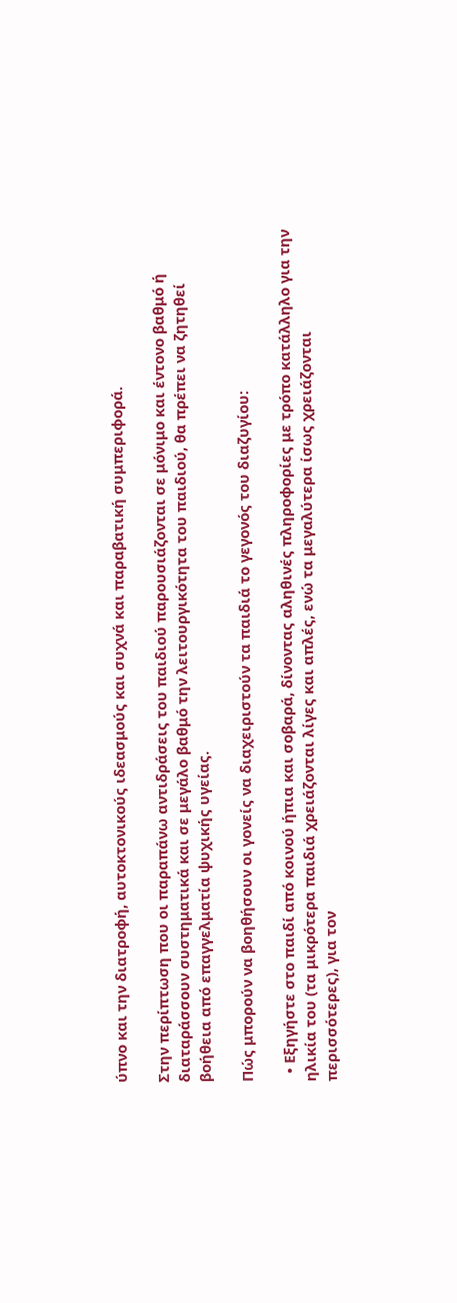ύπνο και την διατροφή, αυτοκτονικούς ιδεασμούς και συχνά και παραβατική συμπεριφορά.

Στην περίπτωση που οι παραπάνω αντιδράσεις του παιδιού παρουσιάζονται σε μόνιμο και έντονο βαθμό ή διαταράσσουν συστηματικά και σε μεγάλο βαθμό την λειτουργικότητα του παιδιού, θα πρέπει να ζητηθεί βοήθεια από επαγγελματία ψυχικής υγείας.

Πώς μπορούν να βοηθήσουν οι γονείς να διαχειριστούν τα παιδιά το γεγονός του διαζυγίου:

  • Εξηγήστε στο παιδί από κοινού ήπια και σοβαρά, δίνοντας αληθινές πληροφορίες με τρόπο κατάλληλο για την ηλικία του (τα μικρότερα παιδιά χρειάζονται λίγες και απλές, ενώ τα μεγαλύτερα ίσως χρειάζονται περισσότερες), για τον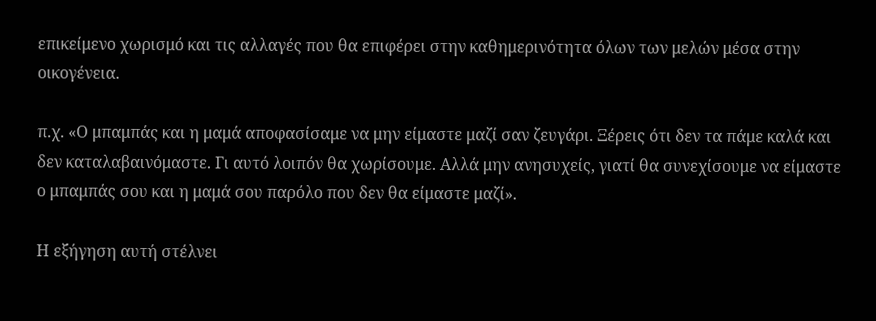επικείμενο χωρισμό και τις αλλαγές που θα επιφέρει στην καθημερινότητα όλων των μελών μέσα στην οικογένεια.

π.χ. «Ο μπαμπάς και η μαμά αποφασίσαμε να μην είμαστε μαζί σαν ζευγάρι. Ξέρεις ότι δεν τα πάμε καλά και δεν καταλαβαινόμαστε. Γι αυτό λοιπόν θα χωρίσουμε. Αλλά μην ανησυχείς, γιατί θα συνεχίσουμε να είμαστε ο μπαμπάς σου και η μαμά σου παρόλο που δεν θα είμαστε μαζί».

Η εξήγηση αυτή στέλνει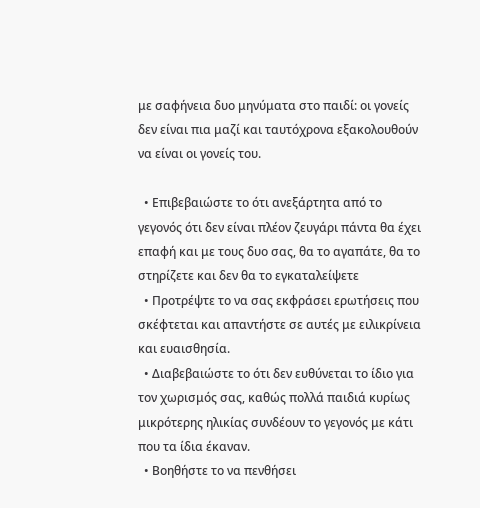με σαφήνεια δυο μηνύματα στο παιδί: οι γονείς δεν είναι πια μαζί και ταυτόχρονα εξακολουθούν να είναι οι γονείς του.

  • Επιβεβαιώστε το ότι ανεξάρτητα από το γεγονός ότι δεν είναι πλέον ζευγάρι πάντα θα έχει επαφή και με τους δυο σας, θα το αγαπάτε, θα το στηρίζετε και δεν θα το εγκαταλείψετε
  • Προτρέψτε το να σας εκφράσει ερωτήσεις που σκέφτεται και απαντήστε σε αυτές με ειλικρίνεια και ευαισθησία.
  • Διαβεβαιώστε το ότι δεν ευθύνεται το ίδιο για τον χωρισμός σας, καθώς πολλά παιδιά κυρίως μικρότερης ηλικίας συνδέουν το γεγονός με κάτι που τα ίδια έκαναν.
  • Βοηθήστε το να πενθήσει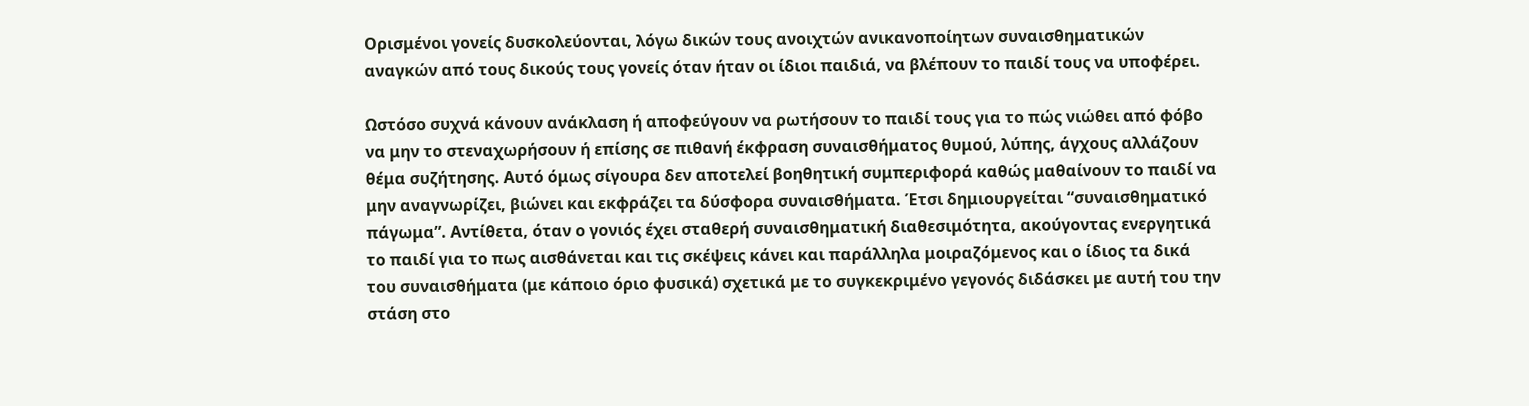Ορισμένοι γονείς δυσκολεύονται, λόγω δικών τους ανοιχτών ανικανοποίητων συναισθηματικών αναγκών από τους δικούς τους γονείς όταν ήταν οι ίδιοι παιδιά, να βλέπουν το παιδί τους να υποφέρει.

Ωστόσο συχνά κάνουν ανάκλαση ή αποφεύγουν να ρωτήσουν το παιδί τους για το πώς νιώθει από φόβο να μην το στεναχωρήσουν ή επίσης σε πιθανή έκφραση συναισθήματος θυμού, λύπης, άγχους αλλάζουν θέμα συζήτησης. Αυτό όμως σίγουρα δεν αποτελεί βοηθητική συμπεριφορά καθώς μαθαίνουν το παιδί να μην αναγνωρίζει, βιώνει και εκφράζει τα δύσφορα συναισθήματα. Έτσι δημιουργείται “συναισθηματικό πάγωμα”. Αντίθετα, όταν ο γονιός έχει σταθερή συναισθηματική διαθεσιμότητα, ακούγοντας ενεργητικά το παιδί για το πως αισθάνεται και τις σκέψεις κάνει και παράλληλα μοιραζόμενος και ο ίδιος τα δικά του συναισθήματα (με κάποιο όριο φυσικά) σχετικά με το συγκεκριμένο γεγονός διδάσκει με αυτή του την στάση στο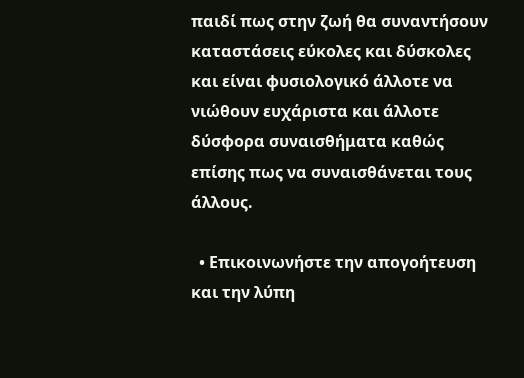παιδί πως στην ζωή θα συναντήσουν καταστάσεις εύκολες και δύσκολες και είναι φυσιολογικό άλλοτε να νιώθουν ευχάριστα και άλλοτε δύσφορα συναισθήματα καθώς επίσης πως να συναισθάνεται τους άλλους.

  • Επικοινωνήστε την απογοήτευση και την λύπη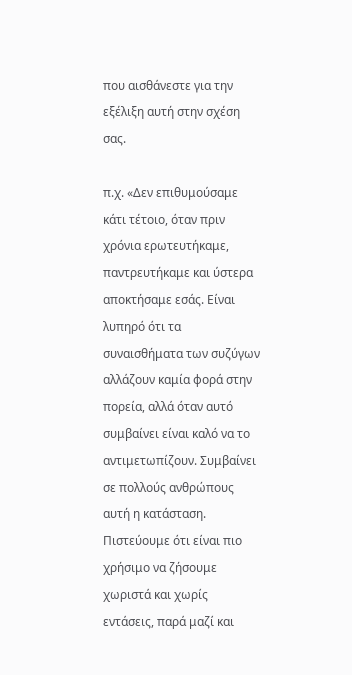που αισθάνεστε για την εξέλιξη αυτή στην σχέση σας.

π.χ. «Δεν επιθυμούσαμε κάτι τέτοιο, όταν πριν χρόνια ερωτευτήκαμε, παντρευτήκαμε και ύστερα αποκτήσαμε εσάς. Είναι λυπηρό ότι τα συναισθήματα των συζύγων αλλάζουν καμία φορά στην πορεία, αλλά όταν αυτό συμβαίνει είναι καλό να το αντιμετωπίζουν. Συμβαίνει σε πολλούς ανθρώπους αυτή η κατάσταση. Πιστεύουμε ότι είναι πιο χρήσιμο να ζήσουμε χωριστά και χωρίς εντάσεις, παρά μαζί και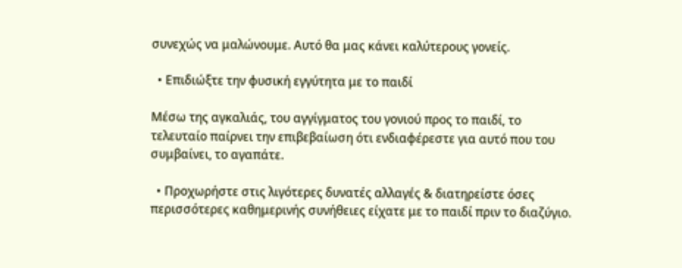συνεχώς να μαλώνουμε. Αυτό θα μας κάνει καλύτερους γονείς.

  • Επιδιώξτε την φυσική εγγύτητα με το παιδί

Μέσω της αγκαλιάς, του αγγίγματος του γονιού προς το παιδί, το τελευταίο παίρνει την επιβεβαίωση ότι ενδιαφέρεστε για αυτό που του συμβαίνει, το αγαπάτε.

  • Προχωρήστε στις λιγότερες δυνατές αλλαγές & διατηρείστε όσες περισσότερες καθημερινής συνήθειες είχατε με το παιδί πριν το διαζύγιο.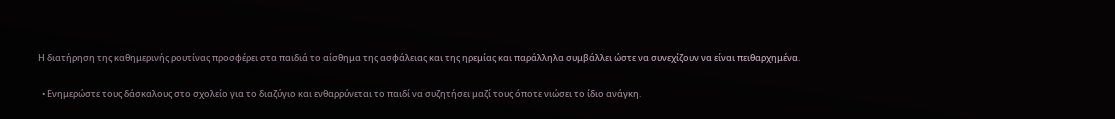Η διατήρηση της καθημερινής ρουτίνας προσφέρει στα παιδιά το αίσθημα της ασφάλειας και της ηρεμίας και παράλληλα συμβάλλει ώστε να συνεχίζουν να είναι πειθαρχημένα.

  • Ενημερώστε τους δάσκαλους στο σχολείο για το διαζύγιο και ενθαρρύνεται το παιδί να συζητήσει μαζί τους όποτε νιώσει το ίδιο ανάγκη.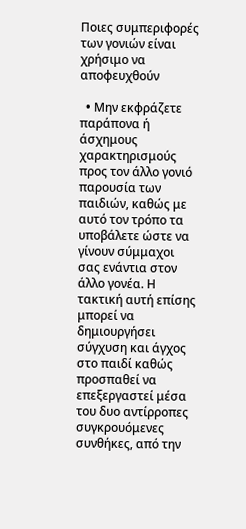Ποιες συμπεριφορές των γονιών είναι χρήσιμο να αποφευχθούν

  • Mην εκφράζετε παράπονα ή άσχημους χαρακτηρισμούς προς τον άλλο γονιό παρουσία των παιδιών, καθώς με αυτό τον τρόπο τα υποβάλετε ώστε να γίνουν σύμμαχοι σας ενάντια στον άλλο γονέα. Η τακτική αυτή επίσης μπορεί να δημιουργήσει σύγχυση και άγχος στο παιδί καθώς προσπαθεί να επεξεργαστεί μέσα του δυο αντίρροπες συγκρουόμενες συνθήκες, από την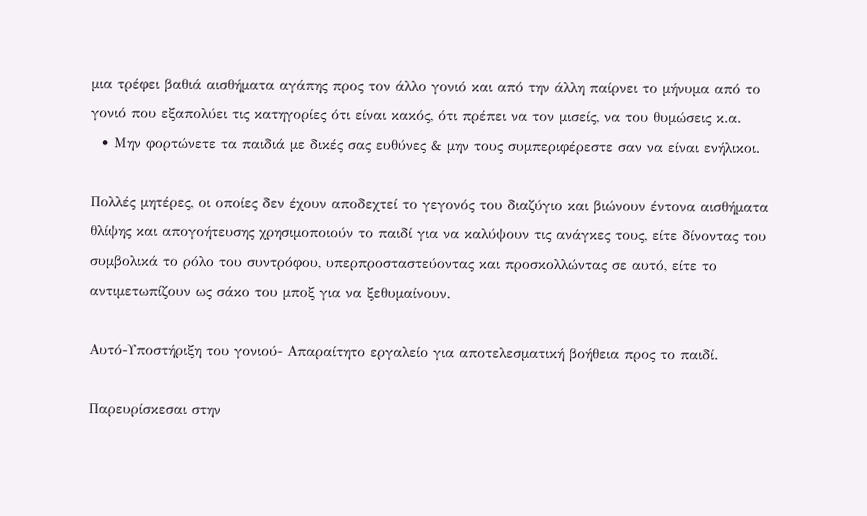μια τρέφει βαθιά αισθήματα αγάπης προς τον άλλο γονιό και από την άλλη παίρνει το μήνυμα από το γονιό που εξαπολύει τις κατηγορίες ότι είναι κακός, ότι πρέπει να τον μισείς, να του θυμώσεις κ.α.
  • Μην φορτώνετε τα παιδιά με δικές σας ευθύνες & μην τους συμπεριφέρεστε σαν να είναι ενήλικοι.

Πολλές μητέρες, οι οποίες δεν έχουν αποδεχτεί το γεγονός του διαζύγιο και βιώνουν έντονα αισθήματα θλίψης και απογοήτευσης χρησιμοποιούν το παιδί για να καλύψουν τις ανάγκες τους, είτε δίνοντας του συμβολικά το ρόλο του συντρόφου, υπερπροσταστεύοντας και προσκολλώντας σε αυτό, είτε το αντιμετωπίζουν ως σάκο του μποξ για να ξεθυμαίνουν.

Αυτό-Υποστήριξη του γονιού- Απαραίτητο εργαλείο για αποτελεσματική βοήθεια προς το παιδί.

Παρευρίσκεσαι στην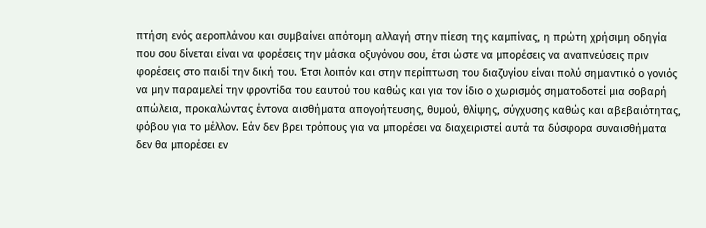πτήση ενός αεροπλάνου και συμβαίνει απότομη αλλαγή στην πίεση της καμπίνας, η πρώτη χρήσιμη οδηγία που σου δίνεται είναι να φορέσεις την μάσκα οξυγόνου σου, έτσι ώστε να μπορέσεις να αναπνεύσεις πριν φορέσεις στο παιδί την δική του. Έτσι λοιπόν και στην περίπτωση του διαζυγίου είναι πολύ σημαντικό ο γονιός να μην παραμελεί την φροντίδα του εαυτού του καθώς και για τον ίδιο ο χωρισμός σηματοδοτεί μια σοβαρή απώλεια, προκαλώντας έντονα αισθήματα απογοήτευσης, θυμού, θλίψης, σύγχυσης καθώς και αβεβαιότητας, φόβου για το μέλλον. Εάν δεν βρει τρόπους για να μπορέσει να διαχειριστεί αυτά τα δύσφορα συναισθήματα δεν θα μπορέσει εν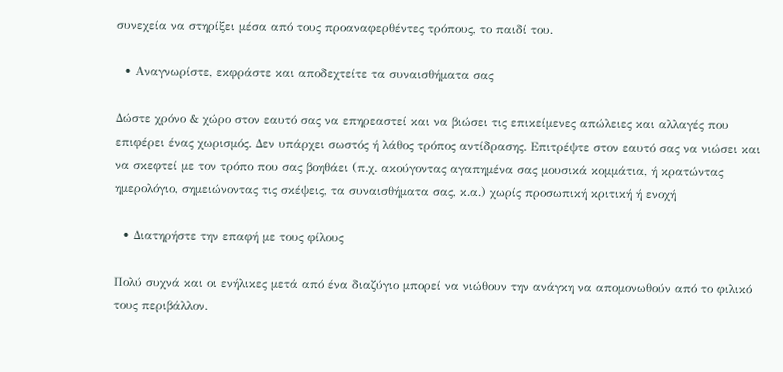συνεχεία να στηρίξει μέσα από τους προαναφερθέντες τρόπους, το παιδί του.

  • Αναγνωρίστε, εκφράστε και αποδεχτείτε τα συναισθήματα σας

Δώστε χρόνο & χώρο στον εαυτό σας να επηρεαστεί και να βιώσει τις επικείμενες απώλειες και αλλαγές που επιφέρει ένας χωρισμός. Δεν υπάρχει σωστός ή λάθος τρόπος αντίδρασης. Επιτρέψτε στον εαυτό σας να νιώσει και να σκεφτεί με τον τρόπο που σας βοηθάει (π.χ. ακούγοντας αγαπημένα σας μουσικά κομμάτια, ή κρατώντας ημερολόγιο, σημειώνοντας τις σκέψεις, τα συναισθήματα σας, κ.α.) χωρίς προσωπική κριτική ή ενοχή

  • Διατηρήστε την επαφή με τους φίλους

Πολύ συχνά και οι ενήλικες μετά από ένα διαζύγιο μπορεί να νιώθουν την ανάγκη να απομονωθούν από το φιλικό τους περιβάλλον.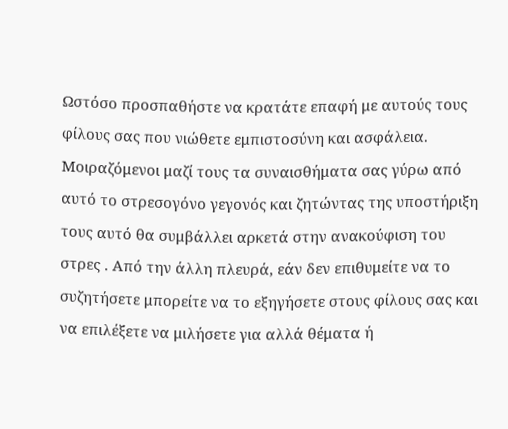Ωστόσο προσπαθήστε να κρατάτε επαφή με αυτούς τους φίλους σας που νιώθετε εμπιστοσύνη και ασφάλεια. Μοιραζόμενοι μαζί τους τα συναισθήματα σας γύρω από αυτό το στρεσογόνο γεγονός και ζητώντας της υποστήριξη τους αυτό θα συμβάλλει αρκετά στην ανακούφιση του στρες . Από την άλλη πλευρά, εάν δεν επιθυμείτε να το συζητήσετε μπορείτε να το εξηγήσετε στους φίλους σας και να επιλέξετε να μιλήσετε για αλλά θέματα ή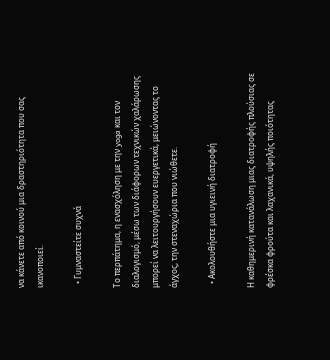να κάνετε από κοινού μια δραστηριότητα που σας ικανοποιεί.

  • Γυμναστείτε συχνά

Το περπάτημα, η ενασχόληση με την yoga και τον διαλογισμό, μέσω των διάφορων τεχνικών χαλάρωσης μπορεί να λειτουργήσουν ευεργετικά, μειώνοντας το άγχος, την στεναχώρια που νιώθετε.

  • Ακολουθήστε μια υγιεινή διατροφή

Η καθημερινή κατανάλωση μιας διατροφής πλούσιας σε φρέσκα φρούτα και λαχανικά, υψηλής ποιότητας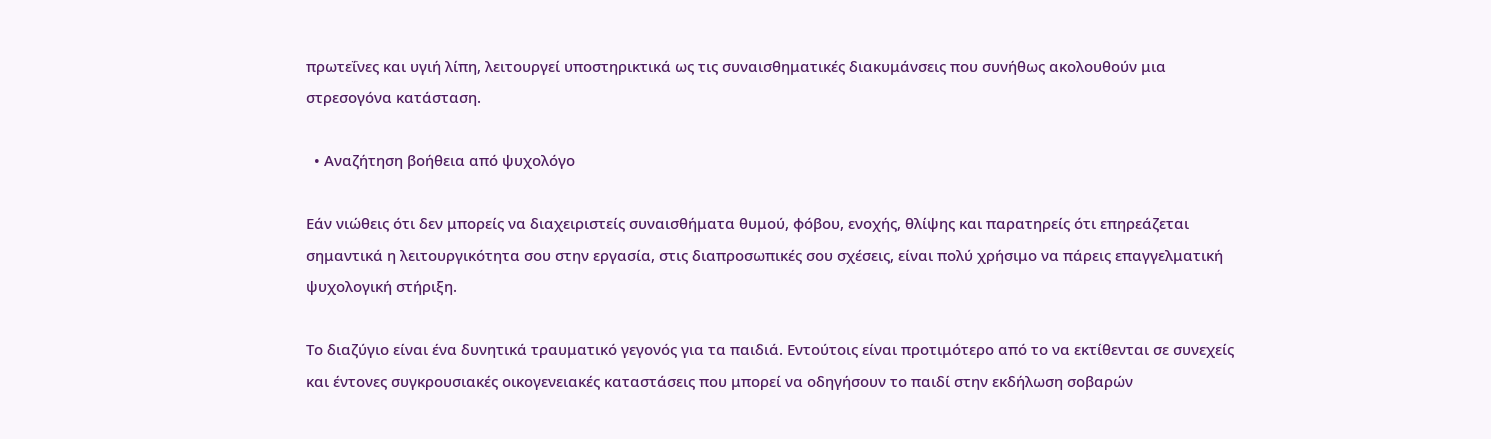πρωτεΐνες και υγιή λίπη, λειτουργεί υποστηρικτικά ως τις συναισθηματικές διακυμάνσεις που συνήθως ακολουθούν μια στρεσογόνα κατάσταση.

  • Αναζήτηση βοήθεια από ψυχολόγο

Εάν νιώθεις ότι δεν μπορείς να διαχειριστείς συναισθήματα θυμού, φόβου, ενοχής, θλίψης και παρατηρείς ότι επηρεάζεται σημαντικά η λειτουργικότητα σου στην εργασία, στις διαπροσωπικές σου σχέσεις, είναι πολύ χρήσιμο να πάρεις επαγγελματική ψυχολογική στήριξη.

Το διαζύγιο είναι ένα δυνητικά τραυματικό γεγονός για τα παιδιά. Εντούτοις είναι προτιμότερο από το να εκτίθενται σε συνεχείς και έντονες συγκρουσιακές οικογενειακές καταστάσεις που μπορεί να οδηγήσουν το παιδί στην εκδήλωση σοβαρών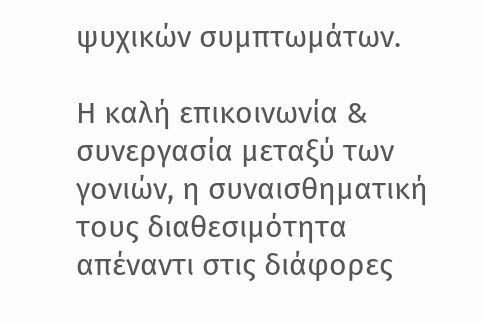ψυχικών συμπτωμάτων.

Η καλή επικοινωνία & συνεργασία μεταξύ των γονιών, η συναισθηματική τους διαθεσιμότητα απέναντι στις διάφορες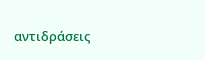αντιδράσεις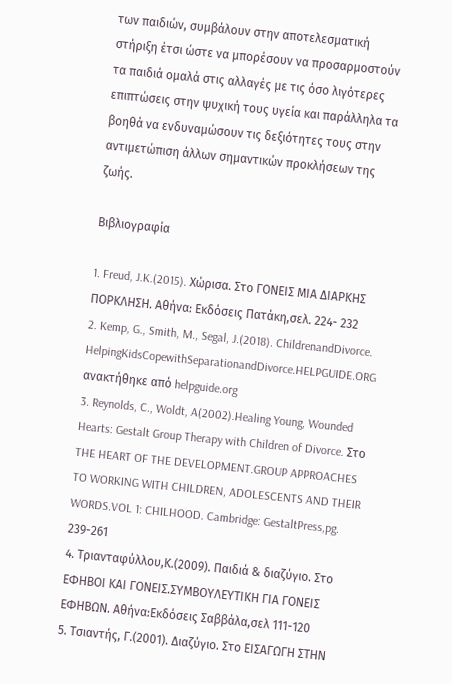των παιδιών, συμβάλουν στην αποτελεσματική στήριξη έτσι ώστε να μπορέσουν να προσαρμοστούν τα παιδιά ομαλά στις αλλαγές με τις όσο λιγότερες επιπτώσεις στην ψυχική τους υγεία και παράλληλα τα βοηθά να ενδυναμώσουν τις δεξιότητες τους στην αντιμετώπιση άλλων σημαντικών προκλήσεων της ζωής.

Βιβλιογραφία

1. Freud, J.K.(2015). Χώρισα. Στο ΓΟΝΕΙΣ ΜΙΑ ΔΙΑΡΚΗΣ ΠΟΡΚΛΗΣΗ. Αθήνα: Εκδόσεις Πατάκη,σελ. 224- 232
2. Kemp, G., Smith, M., Segal, J.(2018). ChildrenandDivorce. HelpingKidsCopewithSeparationandDivorce.HELPGUIDE.ORG ανακτήθηκε από helpguide.org
3. Reynolds, C., Woldt, A(2002).Healing Young, Wounded Hearts: Gestalt Group Therapy with Children of Divorce. Στο THE HEART OF THE DEVELOPMENT.GROUP APPROACHES TO WORKING WITH CHILDREN, ADOLESCENTS AND THEIR WORDS.VOL 1: CHILHOOD. Cambridge: GestaltPress,pg. 239-261
4. Τριανταφύλλου,Κ.(2009). Παιδιά & διαζύγιο. Στο ΕΦΗΒΟΙ ΚΑΙ ΓΟΝΕΙΣ.ΣΥΜΒΟΥΛΕΥΤΙΚΗ ΓΙΑ ΓΟΝΕΙΣ ΕΦΗΒΩΝ. Αθήνα:Εκδόσεις Σαββάλα,σελ 111-120
5. Τσιαντής, Γ.(2001). Διαζύγιο. Στο ΕΙΣΑΓΩΓΗ ΣΤΗΝ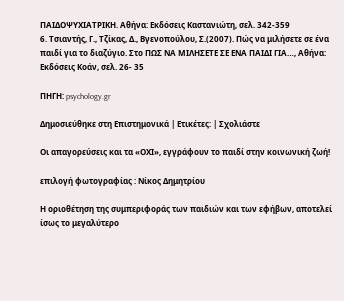ΠΑΙΔΟΨΥΧΙΑΤΡΙΚΗ. Αθήνα: Εκδόσεις Καστανιώτη, σελ. 342-359
6. Τσιαντής, Γ., Τζίκας, Δ., Βγενοπούλου, Σ.(2007). Πώς να μιλήσετε σε ένα παιδί για το διαζύγιο. Στο ΠΩΣ ΝΑ ΜΙΛΗΣΕΤΕ ΣΕ ΕΝΑ ΠΑΙΔΙ ΓΙΑ…, Αθήνα: Εκδόσεις Κοάν, σελ. 26- 35

ΠΗΓΗ: psychology.gr

Δημοσιεύθηκε στη Επιστημονικά | Ετικέτες: | Σχολιάστε

Οι απαγορεύσεις και τα «ΟΧΙ», εγγράφουν το παιδί στην κοινωνική ζωή!

επιλογή φωτογραφίας : Νίκος Δημητρίου

Η οριοθέτηση της συμπεριφοράς των παιδιών και των εφήβων, αποτελεί ίσως το μεγαλύτερο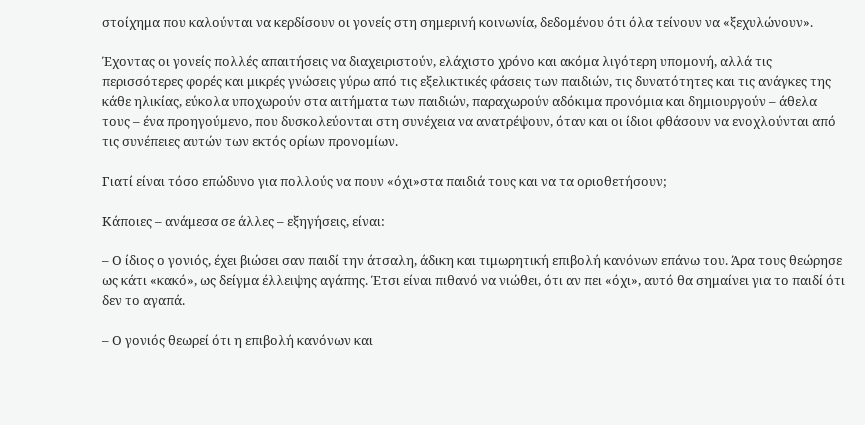στοίχημα που καλούνται να κερδίσουν οι γονείς στη σημερινή κοινωνία, δεδομένου ότι όλα τείνουν να «ξεχυλώνουν».

Έχοντας οι γονείς πολλές απαιτήσεις να διαχειριστούν, ελάχιστο χρόνο και ακόμα λιγότερη υπομονή, αλλά τις περισσότερες φορές και μικρές γνώσεις γύρω από τις εξελικτικές φάσεις των παιδιών, τις δυνατότητες και τις ανάγκες της κάθε ηλικίας, εύκολα υποχωρούν στα αιτήματα των παιδιών, παραχωρούν αδόκιμα προνόμια και δημιουργούν – άθελα τους – ένα προηγούμενο, που δυσκολεύονται στη συνέχεια να ανατρέψουν, όταν και οι ίδιοι φθάσουν να ενοχλούνται από τις συνέπειες αυτών των εκτός ορίων προνομίων.

Γιατί είναι τόσο επώδυνο για πολλούς να πουν «όχι»στα παιδιά τους και να τα οριοθετήσουν;

Κάποιες – ανάμεσα σε άλλες – εξηγήσεις, είναι:

– Ο ίδιος ο γονιός, έχει βιώσει σαν παιδί την άτσαλη, άδικη και τιμωρητική επιβολή κανόνων επάνω του. Άρα τους θεώρησε ως κάτι «κακό», ως δείγμα έλλειψης αγάπης. Έτσι είναι πιθανό να νιώθει, ότι αν πει «όχι», αυτό θα σημαίνει για το παιδί ότι δεν το αγαπά.

– Ο γονιός θεωρεί ότι η επιβολή κανόνων και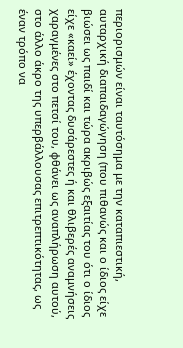περιορισμών είναι ταυτόσημα με την καταπιεστική, αυταρχική διαπαιδαγώγηση (που πιθανώς και ο ίδιος είχε βιώσει ως παιδί και τώρα ακριβώς εξαιτίας του ότι ο ίδιος είχε «καεί» έχοντας δυσάρεστες ή και θλιβερές αναμνήσεις χαραγμένες στο πετσί του, φθάνει ως αναπλήρωση αυτού, στο άλλο άκρο της υπερβάλλουσας επιτρεπτικότητας, ως έναν τρόπο να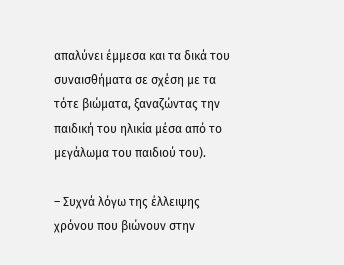απαλύνει έμμεσα και τα δικά του συναισθήματα σε σχέση με τα τότε βιώματα, ξαναζώντας την παιδική του ηλικία μέσα από το μεγάλωμα του παιδιού του).

– Συχνά λόγω της έλλειψης χρόνου που βιώνουν στην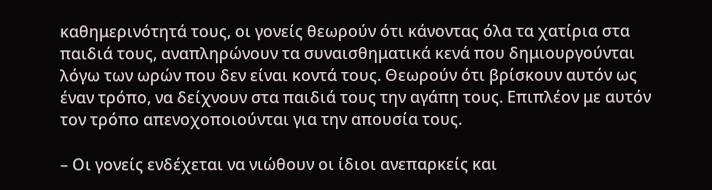καθημερινότητά τους, οι γονείς θεωρούν ότι κάνοντας όλα τα χατίρια στα παιδιά τους, αναπληρώνουν τα συναισθηματικά κενά που δημιουργούνται λόγω των ωρών που δεν είναι κοντά τους. Θεωρούν ότι βρίσκουν αυτόν ως έναν τρόπο, να δείχνουν στα παιδιά τους την αγάπη τους. Επιπλέον με αυτόν τον τρόπο απενοχοποιούνται για την απουσία τους.

– Οι γονείς ενδέχεται να νιώθουν οι ίδιοι ανεπαρκείς και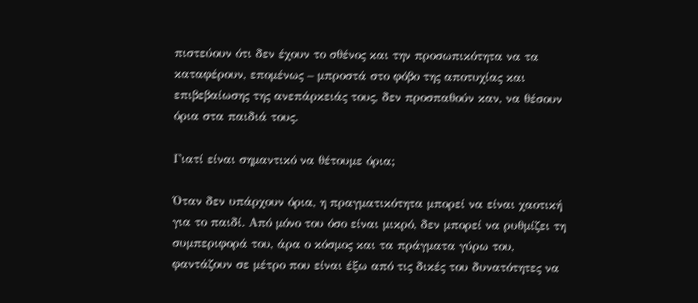πιστεύουν ότι δεν έχουν το σθένος και την προσωπικότητα να τα καταφέρουν, επομένως – μπροστά στο φόβο της αποτυχίας και επιβεβαίωσης της ανεπάρκειάς τους, δεν προσπαθούν καν, να θέσουν όρια στα παιδιά τους.

Γιατί είναι σημαντικό να θέτουμε όρια;

Όταν δεν υπάρχουν όρια, η πραγματικότητα μπορεί να είναι χαοτική για το παιδί. Από μόνο του όσο είναι μικρό, δεν μπορεί να ρυθμίζει τη συμπεριφορά του, άρα ο κόσμος και τα πράγματα γύρω του, φαντάζουν σε μέτρο που είναι έξω από τις δικές του δυνατότητες να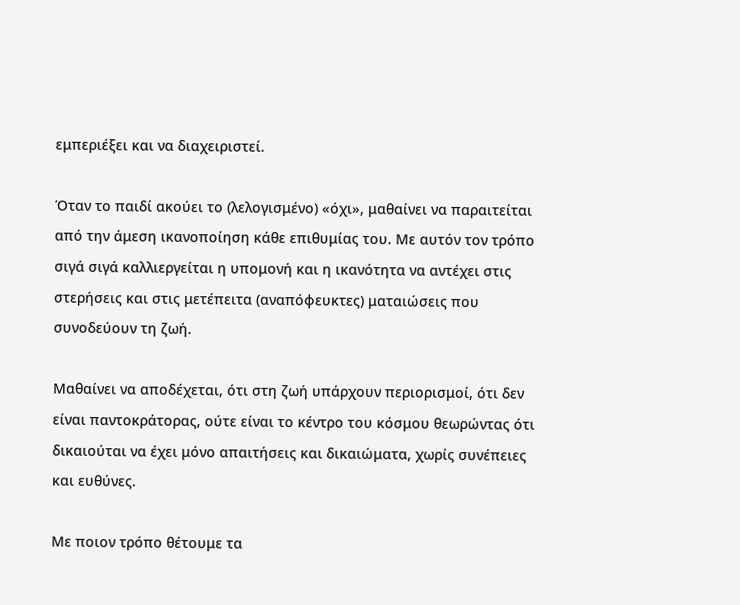εμπεριέξει και να διαχειριστεί.

Όταν το παιδί ακούει το (λελογισμένο) «όχι», μαθαίνει να παραιτείται από την άμεση ικανοποίηση κάθε επιθυμίας του. Με αυτόν τον τρόπο σιγά σιγά καλλιεργείται η υπομονή και η ικανότητα να αντέχει στις στερήσεις και στις μετέπειτα (αναπόφευκτες) ματαιώσεις που συνοδεύουν τη ζωή.

Μαθαίνει να αποδέχεται, ότι στη ζωή υπάρχουν περιορισμοί, ότι δεν είναι παντοκράτορας, ούτε είναι το κέντρο του κόσμου θεωρώντας ότι δικαιούται να έχει μόνο απαιτήσεις και δικαιώματα, χωρίς συνέπειες και ευθύνες.

Με ποιον τρόπο θέτουμε τα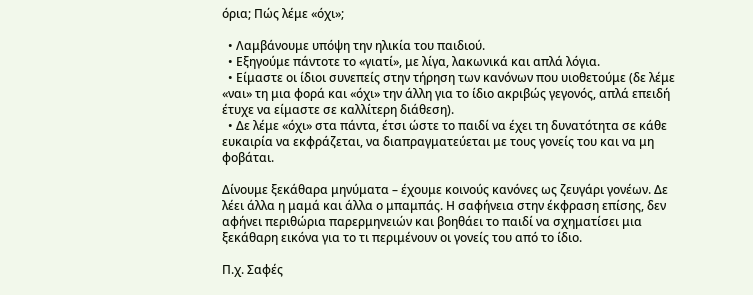όρια; Πώς λέμε «όχι»;

  • Λαμβάνουμε υπόψη την ηλικία του παιδιού.
  • Εξηγούμε πάντοτε το «γιατί», με λίγα, λακωνικά και απλά λόγια.
  • Είμαστε οι ίδιοι συνεπείς στην τήρηση των κανόνων που υιοθετούμε (δε λέμε «ναι» τη μια φορά και «όχι» την άλλη για το ίδιο ακριβώς γεγονός, απλά επειδή έτυχε να είμαστε σε καλλίτερη διάθεση).
  • Δε λέμε «όχι» στα πάντα, έτσι ώστε το παιδί να έχει τη δυνατότητα σε κάθε ευκαιρία να εκφράζεται, να διαπραγματεύεται με τους γονείς του και να μη φοβάται.

Δίνουμε ξεκάθαρα μηνύματα – έχουμε κοινούς κανόνες ως ζευγάρι γονέων. Δε λέει άλλα η μαμά και άλλα ο μπαμπάς. Η σαφήνεια στην έκφραση επίσης, δεν αφήνει περιθώρια παρερμηνειών και βοηθάει το παιδί να σχηματίσει μια ξεκάθαρη εικόνα για το τι περιμένουν οι γονείς του από το ίδιο.

Π.χ. Σαφές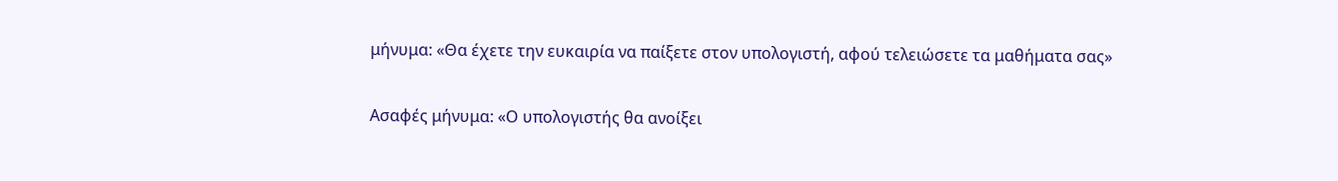μήνυμα: «Θα έχετε την ευκαιρία να παίξετε στον υπολογιστή, αφού τελειώσετε τα μαθήματα σας»

Ασαφές μήνυμα: «Ο υπολογιστής θα ανοίξει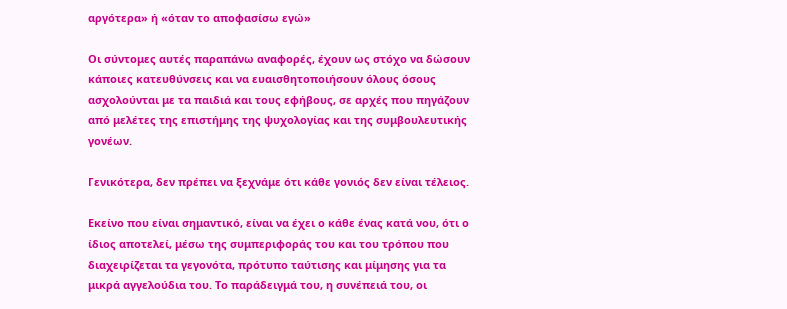αργότερα» ή «όταν το αποφασίσω εγώ»

Οι σύντομες αυτές παραπάνω αναφορές, έχουν ως στόχο να δώσουν κάποιες κατευθύνσεις και να ευαισθητοποιήσουν όλους όσους ασχολούνται με τα παιδιά και τους εφήβους, σε αρχές που πηγάζουν από μελέτες της επιστήμης της ψυχολογίας και της συμβουλευτικής γονέων.

Γενικότερα, δεν πρέπει να ξεχνάμε ότι κάθε γονιός δεν είναι τέλειος.

Εκείνο που είναι σημαντικό, είναι να έχει ο κάθε ένας κατά νου, ότι ο ίδιος αποτελεί, μέσω της συμπεριφοράς του και του τρόπου που διαχειρίζεται τα γεγονότα, πρότυπο ταύτισης και μίμησης για τα μικρά αγγελούδια του. Το παράδειγμά του, η συνέπειά του, οι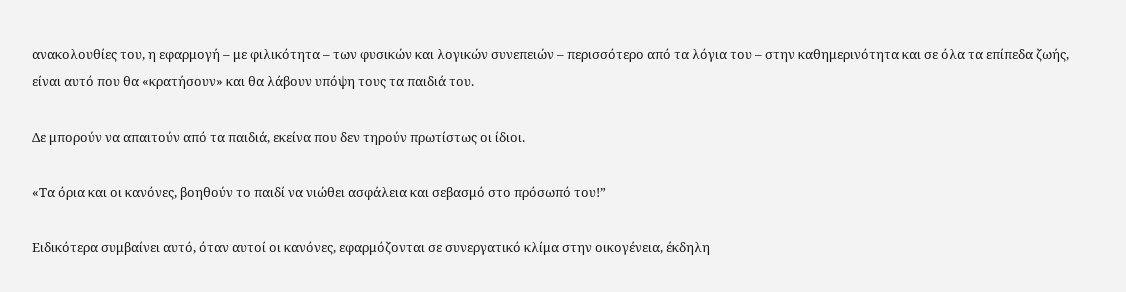ανακολουθίες του, η εφαρμογή – με φιλικότητα – των φυσικών και λογικών συνεπειών – περισσότερο από τα λόγια του – στην καθημερινότητα και σε όλα τα επίπεδα ζωής, είναι αυτό που θα «κρατήσουν» και θα λάβουν υπόψη τους τα παιδιά του.

Δε μπορούν να απαιτούν από τα παιδιά, εκείνα που δεν τηρούν πρωτίστως οι ίδιοι.

«Τα όρια και οι κανόνες, βοηθούν το παιδί να νιώθει ασφάλεια και σεβασμό στο πρόσωπό του!”

Ειδικότερα συμβαίνει αυτό, όταν αυτοί οι κανόνες, εφαρμόζονται σε συνεργατικό κλίμα στην οικογένεια, έκδηλη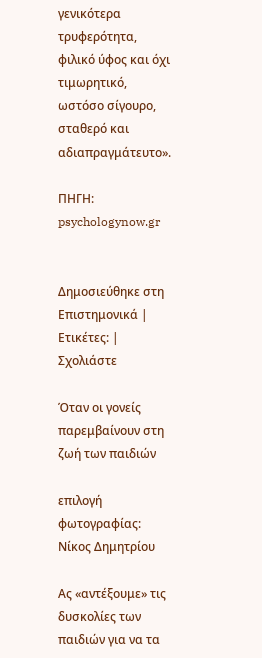γενικότερα τρυφερότητα, φιλικό ύφος και όχι τιμωρητικό, ωστόσο σίγουρο, σταθερό και αδιαπραγμάτευτο».

ΠΗΓΗ: psychologynow.gr


Δημοσιεύθηκε στη Επιστημονικά | Ετικέτες: | Σχολιάστε

Όταν οι γονείς παρεμβαίνουν στη ζωή των παιδιών

επιλογή φωτογραφίας: Νίκος Δημητρίου

Ας «αντέξουμε» τις δυσκολίες των παιδιών για να τα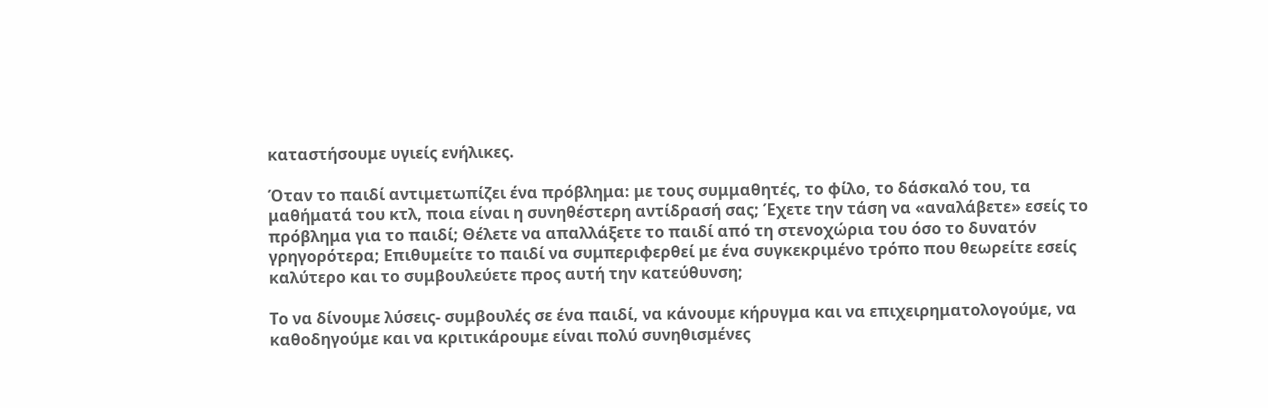καταστήσουμε υγιείς ενήλικες.

Όταν το παιδί αντιμετωπίζει ένα πρόβλημα: με τους συμμαθητές, το φίλο, το δάσκαλό του, τα μαθήματά του κτλ, ποια είναι η συνηθέστερη αντίδρασή σας; Έχετε την τάση να «αναλάβετε» εσείς το πρόβλημα για το παιδί; Θέλετε να απαλλάξετε το παιδί από τη στενοχώρια του όσο το δυνατόν γρηγορότερα; Επιθυμείτε το παιδί να συμπεριφερθεί με ένα συγκεκριμένο τρόπο που θεωρείτε εσείς καλύτερο και το συμβουλεύετε προς αυτή την κατεύθυνση;

Το να δίνουμε λύσεις- συμβουλές σε ένα παιδί, να κάνουμε κήρυγμα και να επιχειρηματολογούμε, να καθοδηγούμε και να κριτικάρουμε είναι πολύ συνηθισμένες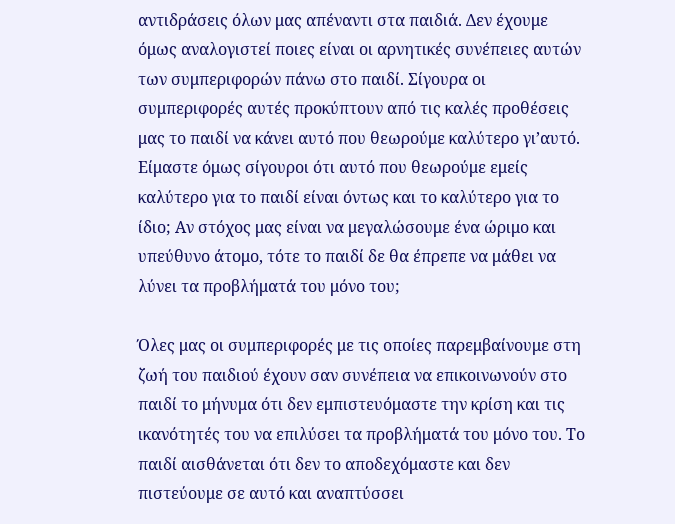αντιδράσεις όλων μας απέναντι στα παιδιά. Δεν έχουμε όμως αναλογιστεί ποιες είναι οι αρνητικές συνέπειες αυτών των συμπεριφορών πάνω στο παιδί. Σίγουρα οι συμπεριφορές αυτές προκύπτουν από τις καλές προθέσεις μας το παιδί να κάνει αυτό που θεωρούμε καλύτερο γι’αυτό. Είμαστε όμως σίγουροι ότι αυτό που θεωρούμε εμείς καλύτερο για το παιδί είναι όντως και το καλύτερο για το ίδιο; Αν στόχος μας είναι να μεγαλώσουμε ένα ώριμο και υπεύθυνο άτομο, τότε το παιδί δε θα έπρεπε να μάθει να λύνει τα προβλήματά του μόνο του;

Όλες μας οι συμπεριφορές με τις οποίες παρεμβαίνουμε στη ζωή του παιδιού έχουν σαν συνέπεια να επικοινωνούν στο παιδί το μήνυμα ότι δεν εμπιστευόμαστε την κρίση και τις ικανότητές του να επιλύσει τα προβλήματά του μόνο του. Το παιδί αισθάνεται ότι δεν το αποδεχόμαστε και δεν πιστεύουμε σε αυτό και αναπτύσσει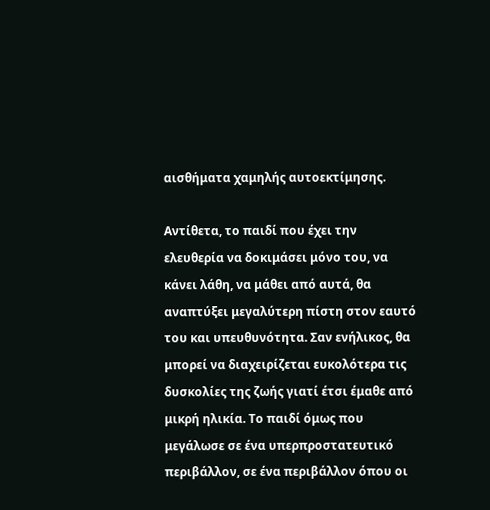αισθήματα χαμηλής αυτοεκτίμησης.

Αντίθετα, το παιδί που έχει την ελευθερία να δοκιμάσει μόνο του, να κάνει λάθη, να μάθει από αυτά, θα αναπτύξει μεγαλύτερη πίστη στον εαυτό του και υπευθυνότητα. Σαν ενήλικος, θα μπορεί να διαχειρίζεται ευκολότερα τις δυσκολίες της ζωής γιατί έτσι έμαθε από μικρή ηλικία. Το παιδί όμως που μεγάλωσε σε ένα υπερπροστατευτικό περιβάλλον, σε ένα περιβάλλον όπου οι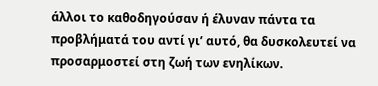άλλοι το καθοδηγούσαν ή έλυναν πάντα τα προβλήματά του αντί γι’ αυτό, θα δυσκολευτεί να προσαρμοστεί στη ζωή των ενηλίκων.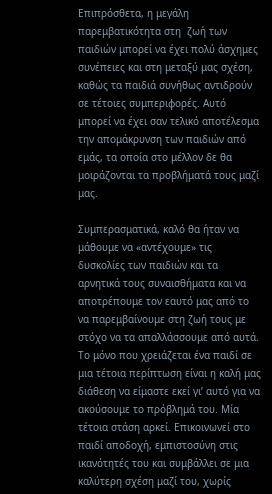Επιπρόσθετα, η μεγάλη παρεμβατικότητα στη  ζωή των παιδιών μπορεί να έχει πολύ άσχημες συνέπειες και στη μεταξύ μας σχέση, καθώς τα παιδιά συνήθως αντιδρούν σε τέτοιες συμπεριφορές. Αυτό μπορεί να έχει σαν τελικό αποτέλεσμα την απομάκρυνση των παιδιών από εμάς, τα οποία στο μέλλον δε θα μοιράζονται τα προβλήματά τους μαζί μας.

Συμπερασματικά, καλό θα ήταν να μάθουμε να «αντέχουμε» τις δυσκολίες των παιδιών και τα αρνητικά τους συναισθήματα και να αποτρέπουμε τον εαυτό μας από το να παρεμβαίνουμε στη ζωή τους με στόχο να τα απαλλάσσουμε από αυτά. Το μόνο που χρειάζεται ένα παιδί σε μια τέτοια περίπτωση είναι η καλή μας διάθεση να είμαστε εκεί γι’ αυτό για να ακούσουμε το πρόβλημά του. Μία τέτοια στάση αρκεί. Επικοινωνεί στο παιδί αποδοχή, εμπιστοσύνη στις ικανότητές του και συμβάλλει σε μια καλύτερη σχέση μαζί του, χωρίς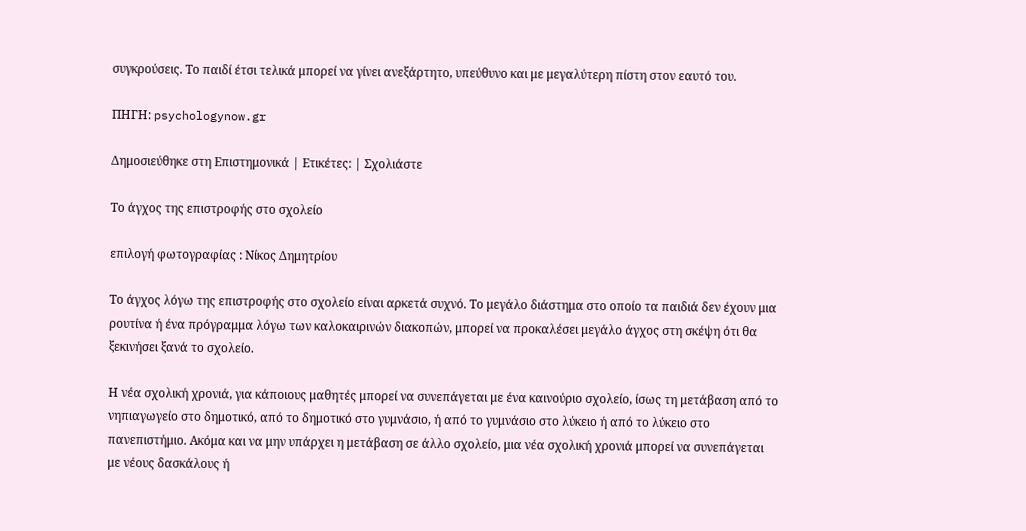συγκρούσεις. Το παιδί έτσι τελικά μπορεί να γίνει ανεξάρτητο, υπεύθυνο και με μεγαλύτερη πίστη στον εαυτό του.

ΠΗΓΗ: psychologynow.gr

Δημοσιεύθηκε στη Επιστημονικά | Ετικέτες: | Σχολιάστε

Το άγχος της επιστροφής στο σχολείο

επιλογή φωτογραφίας : Νίκος Δημητρίου

Το άγχος λόγω της επιστροφής στο σχολείο είναι αρκετά συχνό. Το μεγάλο διάστημα στο οποίο τα παιδιά δεν έχουν μια ρουτίνα ή ένα πρόγραμμα λόγω των καλοκαιρινών διακοπών, μπορεί να προκαλέσει μεγάλο άγχος στη σκέψη ότι θα ξεκινήσει ξανά το σχολείο.

Η νέα σχολική χρονιά, για κάποιους μαθητές μπορεί να συνεπάγεται με ένα καινούριο σχολείο, ίσως τη μετάβαση από το νηπιαγωγείο στο δημοτικό, από το δημοτικό στο γυμνάσιο, ή από το γυμνάσιο στο λύκειο ή από το λύκειο στο πανεπιστήμιο. Ακόμα και να μην υπάρχει η μετάβαση σε άλλο σχολείο, μια νέα σχολική χρονιά μπορεί να συνεπάγεται με νέους δασκάλους ή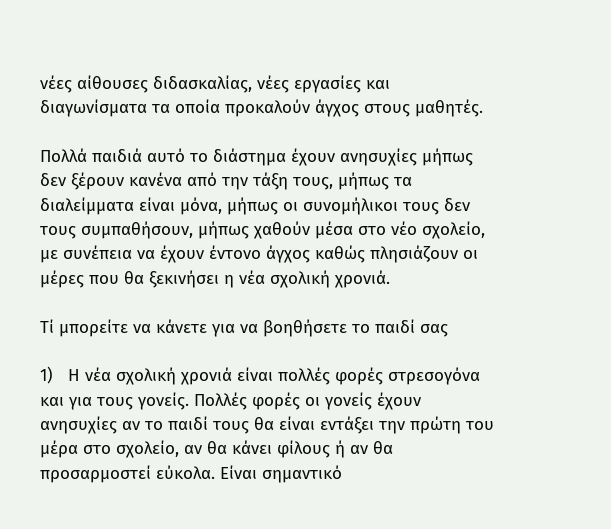νέες αίθουσες διδασκαλίας, νέες εργασίες και διαγωνίσματα τα οποία προκαλούν άγχος στους μαθητές.

Πολλά παιδιά αυτό το διάστημα έχουν ανησυχίες μήπως δεν ξέρουν κανένα από την τάξη τους, μήπως τα διαλείμματα είναι μόνα, μήπως οι συνομήλικοι τους δεν τους συμπαθήσουν, μήπως χαθούν μέσα στο νέο σχολείο, με συνέπεια να έχουν έντονο άγχος καθώς πλησιάζουν οι μέρες που θα ξεκινήσει η νέα σχολική χρονιά.

Τί μπορείτε να κάνετε για να βοηθήσετε το παιδί σας

1)   Η νέα σχολική χρονιά είναι πολλές φορές στρεσογόνα και για τους γονείς. Πολλές φορές οι γονείς έχουν ανησυχίες αν το παιδί τους θα είναι εντάξει την πρώτη του μέρα στο σχολείο, αν θα κάνει φίλους ή αν θα προσαρμοστεί εύκολα. Είναι σημαντικό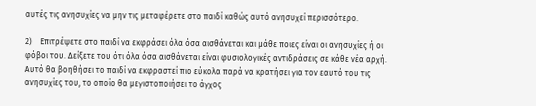αυτές τις ανησυχίες να μην τις μεταφέρετε στο παιδί καθώς αυτό ανησυχεί περισσότερο.

2)    Επιτρέψετε στο παιδί να εκφράσει όλα όσα αισθάνεται και μάθε ποιες είναι οι ανησυχίες ή οι φόβοι του. Δείξετε του ότι όλα όσα αισθάνεται είναι φυσιολογικές αντιδράσεις σε κάθε νέα αρχή. Αυτό θα βοηθήσει το παιδί να εκφραστεί πιο εύκολα παρά να κρατήσει για τον εαυτό του τις ανησυχίες του, το οποίο θα μεγιστοποιήσει το άγχος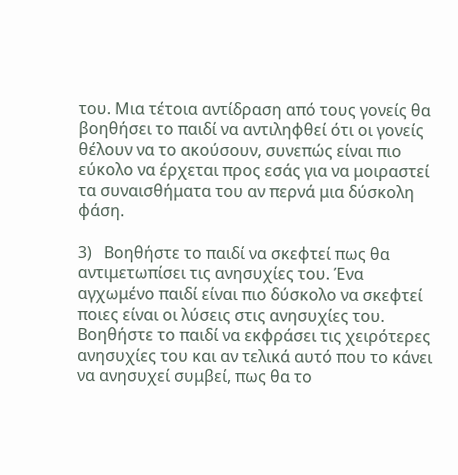του. Μια τέτοια αντίδραση από τους γονείς θα βοηθήσει το παιδί να αντιληφθεί ότι οι γονείς θέλουν να το ακούσουν, συνεπώς είναι πιο εύκολο να έρχεται προς εσάς για να μοιραστεί τα συναισθήματα του αν περνά μια δύσκολη φάση.

3)   Βοηθήστε το παιδί να σκεφτεί πως θα αντιμετωπίσει τις ανησυχίες του. Ένα αγχωμένο παιδί είναι πιο δύσκολο να σκεφτεί ποιες είναι οι λύσεις στις ανησυχίες του. Βοηθήστε το παιδί να εκφράσει τις χειρότερες ανησυχίες του και αν τελικά αυτό που το κάνει να ανησυχεί συμβεί, πως θα το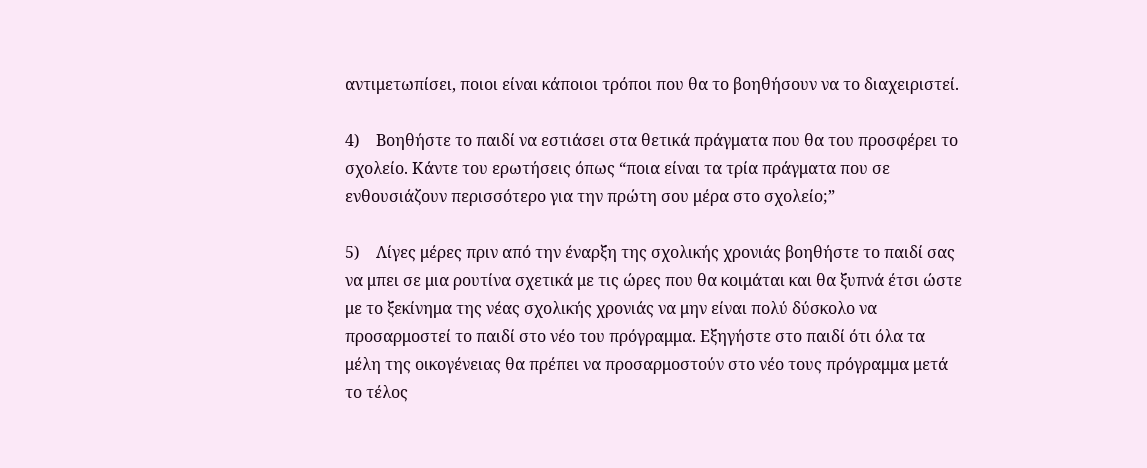αντιμετωπίσει, ποιοι είναι κάποιοι τρόποι που θα το βοηθήσουν να το διαχειριστεί.

4)    Βοηθήστε το παιδί να εστιάσει στα θετικά πράγματα που θα του προσφέρει το σχολείο. Κάντε του ερωτήσεις όπως “ποια είναι τα τρία πράγματα που σε ενθουσιάζουν περισσότερο για την πρώτη σου μέρα στο σχολείο;”

5)    Λίγες μέρες πριν από την έναρξη της σχολικής χρονιάς βοηθήστε το παιδί σας να μπει σε μια ρουτίνα σχετικά με τις ώρες που θα κοιμάται και θα ξυπνά έτσι ώστε με το ξεκίνημα της νέας σχολικής χρονιάς να μην είναι πολύ δύσκολο να προσαρμοστεί το παιδί στο νέο του πρόγραμμα. Εξηγήστε στο παιδί ότι όλα τα μέλη της οικογένειας θα πρέπει να προσαρμοστούν στο νέο τους πρόγραμμα μετά το τέλος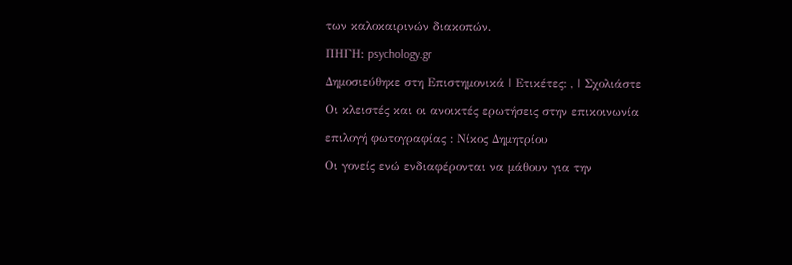των καλοκαιρινών διακοπών.

ΠΗΓΗ: psychology.gr

Δημοσιεύθηκε στη Επιστημονικά | Ετικέτες: , | Σχολιάστε

Οι κλειστές και οι ανοικτές ερωτήσεις στην επικοινωνία

επιλογή φωτογραφίας : Νίκος Δημητρίου

Οι γονείς ενώ ενδιαφέρονται να μάθουν για την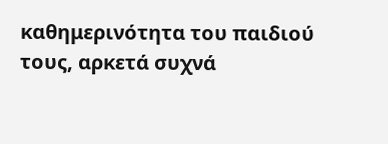καθημερινότητα του παιδιού τους, αρκετά συχνά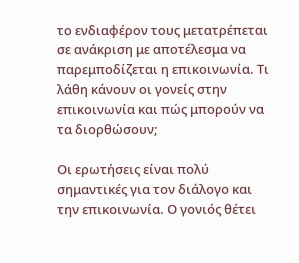το ενδιαφέρον τους μετατρέπεται σε ανάκριση με αποτέλεσμα να παρεμποδίζεται η επικοινωνία. Τι λάθη κάνουν οι γονείς στην επικοινωνία και πώς μπορούν να τα διορθώσουν;

Οι ερωτήσεις είναι πολύ σημαντικές για τον διάλογο και την επικοινωνία. Ο γονιός θέτει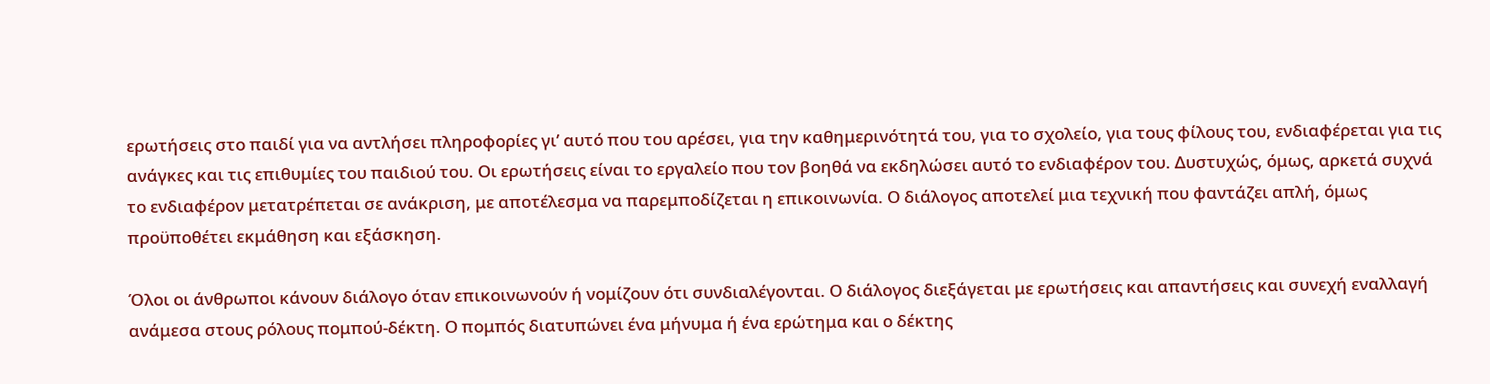ερωτήσεις στο παιδί για να αντλήσει πληροφορίες γι’ αυτό που του αρέσει, για την καθημερινότητά του, για το σχολείο, για τους φίλους του, ενδιαφέρεται για τις ανάγκες και τις επιθυμίες του παιδιού του. Οι ερωτήσεις είναι το εργαλείο που τον βοηθά να εκδηλώσει αυτό το ενδιαφέρον του. Δυστυχώς, όμως, αρκετά συχνά το ενδιαφέρον μετατρέπεται σε ανάκριση, με αποτέλεσμα να παρεμποδίζεται η επικοινωνία. Ο διάλογος αποτελεί μια τεχνική που φαντάζει απλή, όμως προϋποθέτει εκμάθηση και εξάσκηση.

Όλοι οι άνθρωποι κάνουν διάλογο όταν επικοινωνούν ή νομίζουν ότι συνδιαλέγονται. Ο διάλογος διεξάγεται με ερωτήσεις και απαντήσεις και συνεχή εναλλαγή ανάμεσα στους ρόλους πομπού-δέκτη. Ο πομπός διατυπώνει ένα μήνυμα ή ένα ερώτημα και ο δέκτης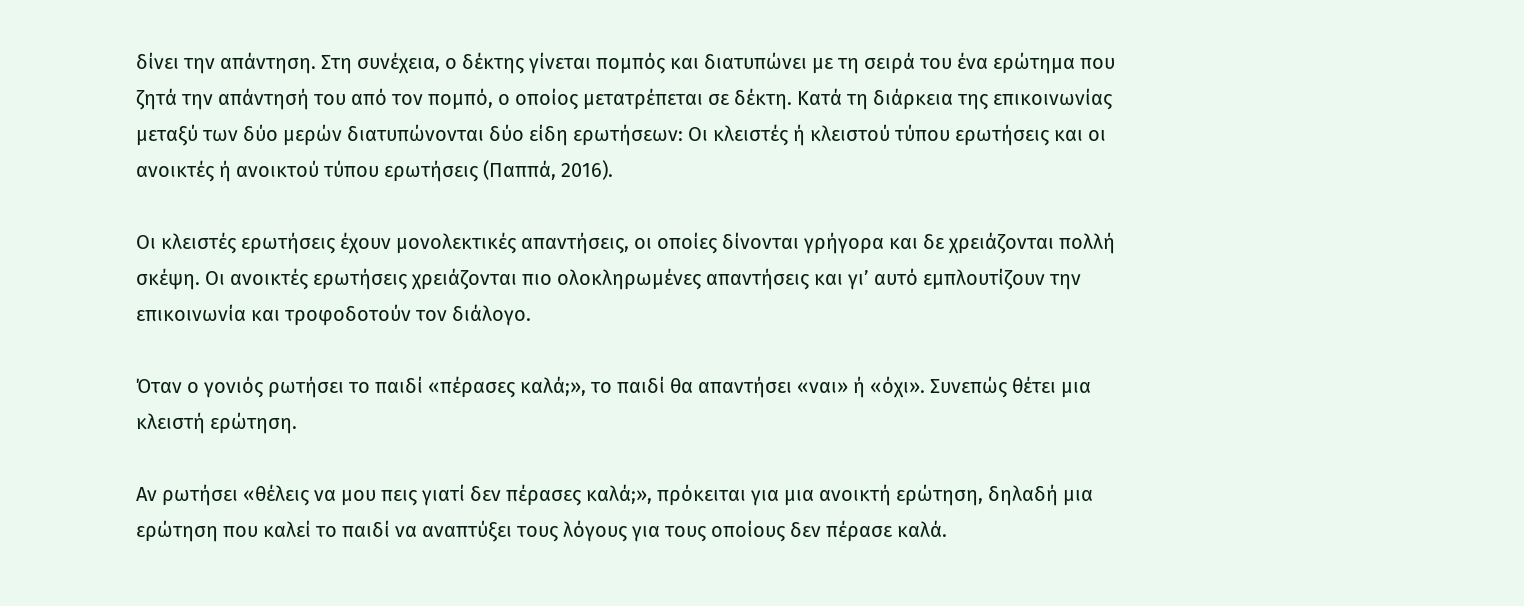δίνει την απάντηση. Στη συνέχεια, ο δέκτης γίνεται πομπός και διατυπώνει με τη σειρά του ένα ερώτημα που ζητά την απάντησή του από τον πομπό, ο οποίος μετατρέπεται σε δέκτη. Κατά τη διάρκεια της επικοινωνίας μεταξύ των δύο μερών διατυπώνονται δύο είδη ερωτήσεων: Οι κλειστές ή κλειστού τύπου ερωτήσεις και οι ανοικτές ή ανοικτού τύπου ερωτήσεις (Παππά, 2016).

Οι κλειστές ερωτήσεις έχουν μονολεκτικές απαντήσεις, οι οποίες δίνονται γρήγορα και δε χρειάζονται πολλή σκέψη. Οι ανοικτές ερωτήσεις χρειάζονται πιο ολοκληρωμένες απαντήσεις και γι’ αυτό εμπλουτίζουν την επικοινωνία και τροφοδοτούν τον διάλογο.

Όταν ο γονιός ρωτήσει το παιδί «πέρασες καλά;», το παιδί θα απαντήσει «ναι» ή «όχι». Συνεπώς θέτει μια κλειστή ερώτηση.

Αν ρωτήσει «θέλεις να μου πεις γιατί δεν πέρασες καλά;», πρόκειται για μια ανοικτή ερώτηση, δηλαδή μια ερώτηση που καλεί το παιδί να αναπτύξει τους λόγους για τους οποίους δεν πέρασε καλά.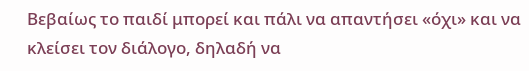Βεβαίως το παιδί μπορεί και πάλι να απαντήσει «όχι» και να κλείσει τον διάλογο, δηλαδή να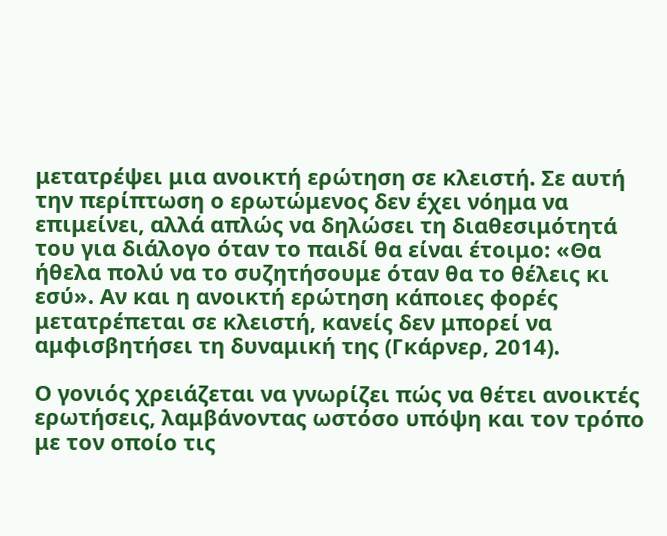μετατρέψει μια ανοικτή ερώτηση σε κλειστή. Σε αυτή την περίπτωση ο ερωτώμενος δεν έχει νόημα να επιμείνει, αλλά απλώς να δηλώσει τη διαθεσιμότητά του για διάλογο όταν το παιδί θα είναι έτοιμο: «Θα ήθελα πολύ να το συζητήσουμε όταν θα το θέλεις κι εσύ». Αν και η ανοικτή ερώτηση κάποιες φορές μετατρέπεται σε κλειστή, κανείς δεν μπορεί να αμφισβητήσει τη δυναμική της (Γκάρνερ, 2014).

Ο γονιός χρειάζεται να γνωρίζει πώς να θέτει ανοικτές ερωτήσεις, λαμβάνοντας ωστόσο υπόψη και τον τρόπο με τον οποίο τις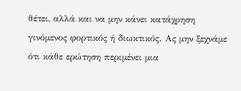θέτει, αλλά και να μην κάνει κατάχρηση γινόμενος φορτικός ή διωκτικός. Ας μην ξεχνάμε ότι κάθε ερώτηση περιμένει μια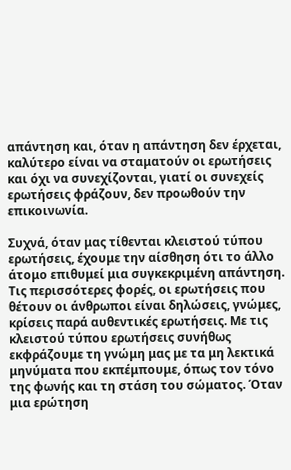απάντηση και, όταν η απάντηση δεν έρχεται, καλύτερο είναι να σταματούν οι ερωτήσεις και όχι να συνεχίζονται, γιατί οι συνεχείς ερωτήσεις φράζουν, δεν προωθούν την επικοινωνία.

Συχνά, όταν μας τίθενται κλειστού τύπου ερωτήσεις, έχουμε την αίσθηση ότι το άλλο άτομο επιθυμεί μια συγκεκριμένη απάντηση. Τις περισσότερες φορές, οι ερωτήσεις που θέτουν οι άνθρωποι είναι δηλώσεις, γνώμες, κρίσεις παρά αυθεντικές ερωτήσεις. Με τις κλειστού τύπου ερωτήσεις συνήθως εκφράζουμε τη γνώμη μας με τα μη λεκτικά μηνύματα που εκπέμπουμε, όπως τον τόνο της φωνής και τη στάση του σώματος. Όταν μια ερώτηση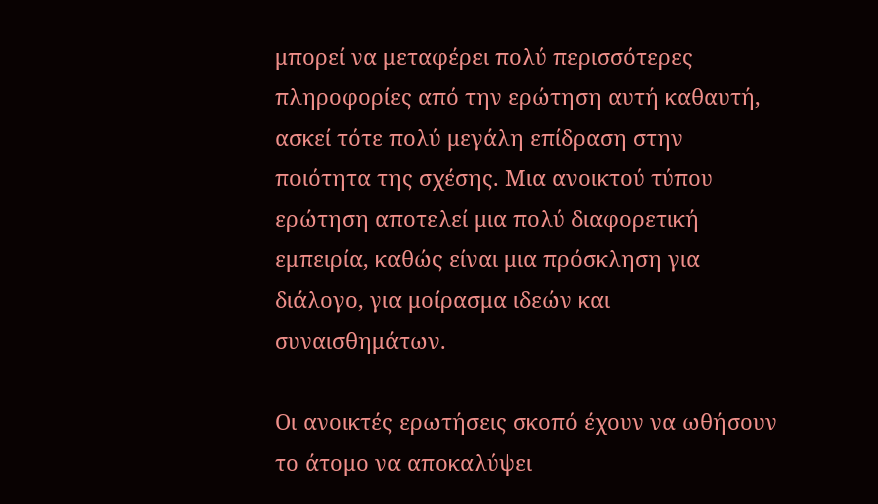μπορεί να μεταφέρει πολύ περισσότερες πληροφορίες από την ερώτηση αυτή καθαυτή, ασκεί τότε πολύ μεγάλη επίδραση στην ποιότητα της σχέσης. Μια ανοικτού τύπου ερώτηση αποτελεί μια πολύ διαφορετική εμπειρία, καθώς είναι μια πρόσκληση για διάλογο, για μοίρασμα ιδεών και συναισθημάτων.

Οι ανοικτές ερωτήσεις σκοπό έχουν να ωθήσουν το άτομο να αποκαλύψει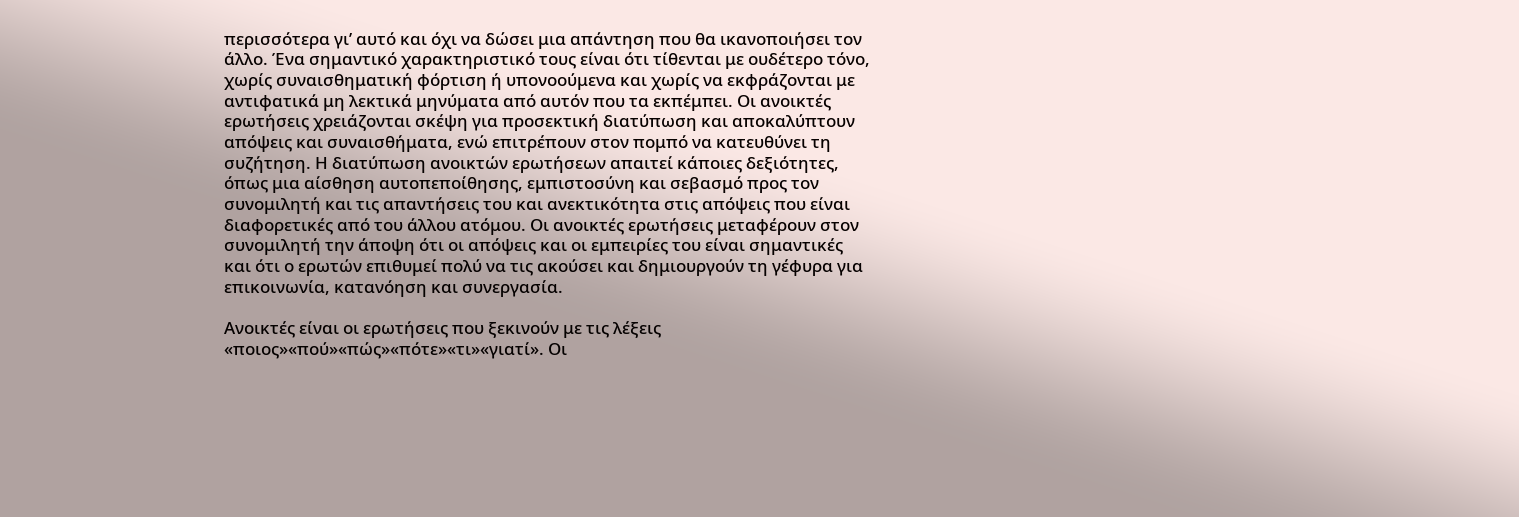περισσότερα γι’ αυτό και όχι να δώσει μια απάντηση που θα ικανοποιήσει τον άλλο. Ένα σημαντικό χαρακτηριστικό τους είναι ότι τίθενται με ουδέτερο τόνο, χωρίς συναισθηματική φόρτιση ή υπονοούμενα και χωρίς να εκφράζονται με αντιφατικά μη λεκτικά μηνύματα από αυτόν που τα εκπέμπει. Οι ανοικτές ερωτήσεις χρειάζονται σκέψη για προσεκτική διατύπωση και αποκαλύπτουν απόψεις και συναισθήματα, ενώ επιτρέπουν στον πομπό να κατευθύνει τη συζήτηση. Η διατύπωση ανοικτών ερωτήσεων απαιτεί κάποιες δεξιότητες, όπως μια αίσθηση αυτοπεποίθησης, εμπιστοσύνη και σεβασμό προς τον συνομιλητή και τις απαντήσεις του και ανεκτικότητα στις απόψεις που είναι διαφορετικές από του άλλου ατόμου. Οι ανοικτές ερωτήσεις μεταφέρουν στον συνομιλητή την άποψη ότι οι απόψεις και οι εμπειρίες του είναι σημαντικές και ότι ο ερωτών επιθυμεί πολύ να τις ακούσει και δημιουργούν τη γέφυρα για επικοινωνία, κατανόηση και συνεργασία.

Ανοικτές είναι οι ερωτήσεις που ξεκινούν με τις λέξεις «ποιος»«πού»«πώς»«πότε»«τι»«γιατί». Οι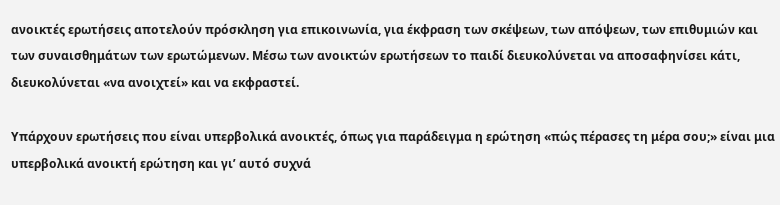ανοικτές ερωτήσεις αποτελούν πρόσκληση για επικοινωνία, για έκφραση των σκέψεων, των απόψεων, των επιθυμιών και των συναισθημάτων των ερωτώμενων. Μέσω των ανοικτών ερωτήσεων το παιδί διευκολύνεται να αποσαφηνίσει κάτι, διευκολύνεται «να ανοιχτεί» και να εκφραστεί.

Υπάρχουν ερωτήσεις που είναι υπερβολικά ανοικτές, όπως για παράδειγμα η ερώτηση «πώς πέρασες τη μέρα σου;» είναι μια υπερβολικά ανοικτή ερώτηση και γι’ αυτό συχνά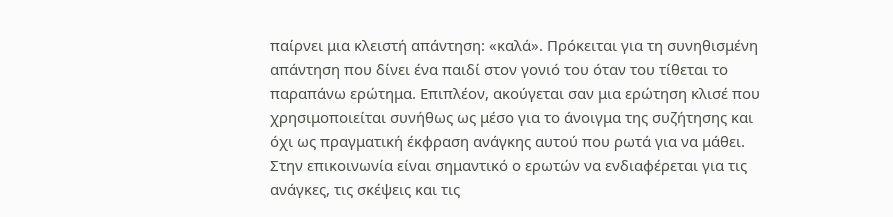παίρνει μια κλειστή απάντηση: «καλά». Πρόκειται για τη συνηθισμένη απάντηση που δίνει ένα παιδί στον γονιό του όταν του τίθεται το παραπάνω ερώτημα. Επιπλέον, ακούγεται σαν μια ερώτηση κλισέ που χρησιμοποιείται συνήθως ως μέσο για το άνοιγμα της συζήτησης και όχι ως πραγματική έκφραση ανάγκης αυτού που ρωτά για να μάθει. Στην επικοινωνία είναι σημαντικό ο ερωτών να ενδιαφέρεται για τις ανάγκες, τις σκέψεις και τις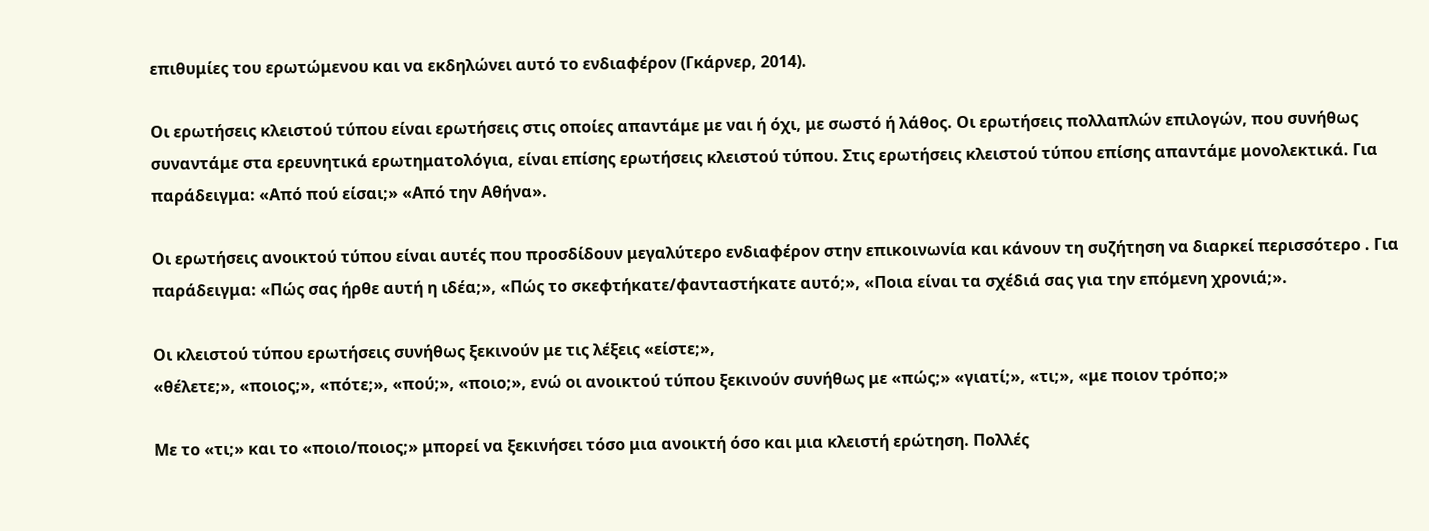επιθυμίες του ερωτώμενου και να εκδηλώνει αυτό το ενδιαφέρον (Γκάρνερ, 2014).

Οι ερωτήσεις κλειστού τύπου είναι ερωτήσεις στις οποίες απαντάμε με ναι ή όχι, με σωστό ή λάθος. Οι ερωτήσεις πολλαπλών επιλογών, που συνήθως συναντάμε στα ερευνητικά ερωτηματολόγια, είναι επίσης ερωτήσεις κλειστού τύπου. Στις ερωτήσεις κλειστού τύπου επίσης απαντάμε μονολεκτικά. Για παράδειγμα: «Από πού είσαι;» «Από την Αθήνα».

Οι ερωτήσεις ανοικτού τύπου είναι αυτές που προσδίδουν μεγαλύτερο ενδιαφέρον στην επικοινωνία και κάνουν τη συζήτηση να διαρκεί περισσότερο . Για παράδειγμα: «Πώς σας ήρθε αυτή η ιδέα;», «Πώς το σκεφτήκατε/φανταστήκατε αυτό;», «Ποια είναι τα σχέδιά σας για την επόμενη χρονιά;».

Οι κλειστού τύπου ερωτήσεις συνήθως ξεκινούν με τις λέξεις «είστε;»,
«θέλετε;», «ποιος;», «πότε;», «πού;», «ποιο;», ενώ οι ανοικτού τύπου ξεκινούν συνήθως με «πώς;» «γιατί;», «τι;», «με ποιον τρόπο;»

Με το «τι;» και το «ποιο/ποιος;» μπορεί να ξεκινήσει τόσο μια ανοικτή όσο και μια κλειστή ερώτηση. Πολλές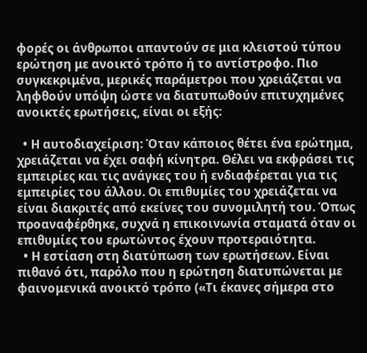φορές οι άνθρωποι απαντούν σε μια κλειστού τύπου ερώτηση με ανοικτό τρόπο ή το αντίστροφο. Πιο συγκεκριμένα, μερικές παράμετροι που χρειάζεται να ληφθούν υπόψη ώστε να διατυπωθούν επιτυχημένες ανοικτές ερωτήσεις, είναι οι εξής:

  • Η αυτοδιαχείριση: Όταν κάποιος θέτει ένα ερώτημα, χρειάζεται να έχει σαφή κίνητρα. Θέλει να εκφράσει τις εμπειρίες και τις ανάγκες του ή ενδιαφέρεται για τις εμπειρίες του άλλου. Οι επιθυμίες του χρειάζεται να είναι διακριτές από εκείνες του συνομιλητή του. Όπως προαναφέρθηκε, συχνά η επικοινωνία σταματά όταν οι επιθυμίες του ερωτώντος έχουν προτεραιότητα.
  • Η εστίαση στη διατύπωση των ερωτήσεων. Είναι πιθανό ότι, παρόλο που η ερώτηση διατυπώνεται με φαινομενικά ανοικτό τρόπο («Τι έκανες σήμερα στο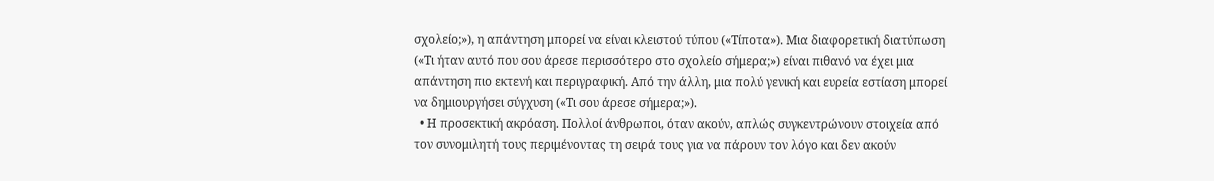σχολείο;»), η απάντηση μπορεί να είναι κλειστού τύπου («Τίποτα»). Μια διαφορετική διατύπωση («Τι ήταν αυτό που σου άρεσε περισσότερο στο σχολείο σήμερα;») είναι πιθανό να έχει μια απάντηση πιο εκτενή και περιγραφική. Από την άλλη, μια πολύ γενική και ευρεία εστίαση μπορεί να δημιουργήσει σύγχυση («Τι σου άρεσε σήμερα;»).
  • Η προσεκτική ακρόαση. Πολλοί άνθρωποι, όταν ακούν, απλώς συγκεντρώνουν στοιχεία από τον συνομιλητή τους περιμένοντας τη σειρά τους για να πάρουν τον λόγο και δεν ακούν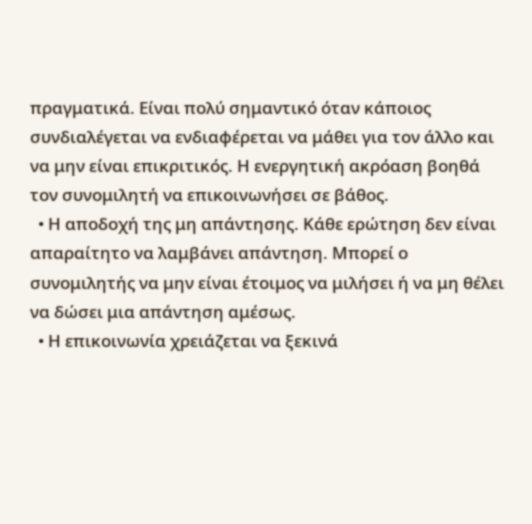πραγματικά. Είναι πολύ σημαντικό όταν κάποιος συνδιαλέγεται να ενδιαφέρεται να μάθει για τον άλλο και να μην είναι επικριτικός. Η ενεργητική ακρόαση βοηθά τον συνομιλητή να επικοινωνήσει σε βάθος.
  • Η αποδοχή της μη απάντησης. Κάθε ερώτηση δεν είναι απαραίτητο να λαμβάνει απάντηση. Μπορεί ο συνομιλητής να μην είναι έτοιμος να μιλήσει ή να μη θέλει να δώσει μια απάντηση αμέσως.
  • Η επικοινωνία χρειάζεται να ξεκινά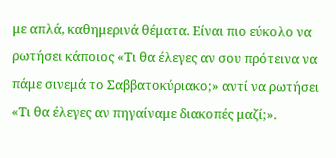με απλά, καθημερινά θέματα. Είναι πιο εύκολο να ρωτήσει κάποιος «Τι θα έλεγες αν σου πρότεινα να πάμε σινεμά το Σαββατοκύριακο;» αντί να ρωτήσει «Τι θα έλεγες αν πηγαίναμε διακοπές μαζί;».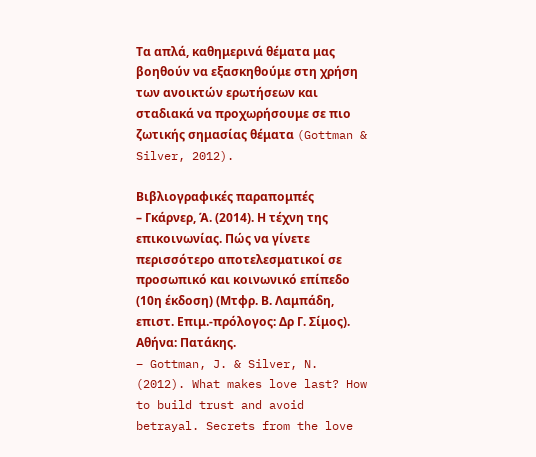Τα απλά, καθημερινά θέματα μας βοηθούν να εξασκηθούμε στη χρήση των ανοικτών ερωτήσεων και σταδιακά να προχωρήσουμε σε πιο ζωτικής σημασίας θέματα (Gottman & Silver, 2012).

Βιβλιογραφικές παραπομπές
– Γκάρνερ, Ά. (2014). Η τέχνη της επικοινωνίας. Πώς να γίνετε περισσότερο αποτελεσματικοί σε προσωπικό και κοινωνικό επίπεδο (10η έκδοση) (Μτφρ. Β. Λαμπάδη, επιστ. Επιμ.-πρόλογος: Δρ Γ. Σίμος). Αθήνα: Πατάκης.
– Gottman, J. & Silver, N. (2012). What makes love last? How to build trust and avoid betrayal. Secrets from the love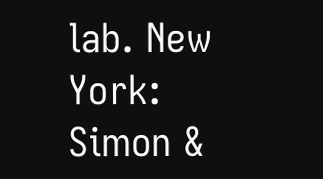lab. New York: Simon &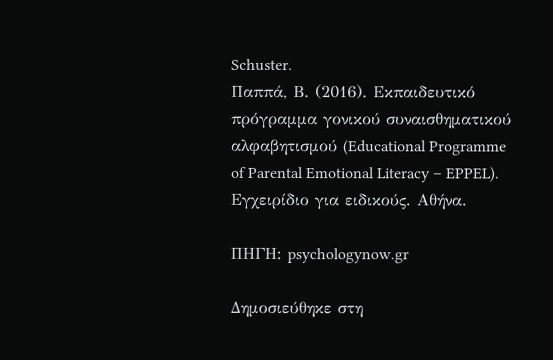Schuster.
Παππά, Β. (2016). Εκπαιδευτικό πρόγραμμα γονικού συναισθηματικού αλφαβητισμού (Educational Programme of Parental Emotional Literacy – EPPEL). Εγχειρίδιο για ειδικούς. Αθήνα.

ΠΗΓΗ: psychologynow.gr

Δημοσιεύθηκε στη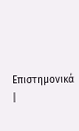Επιστημονικά |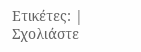Ετικέτες: | Σχολιάστε